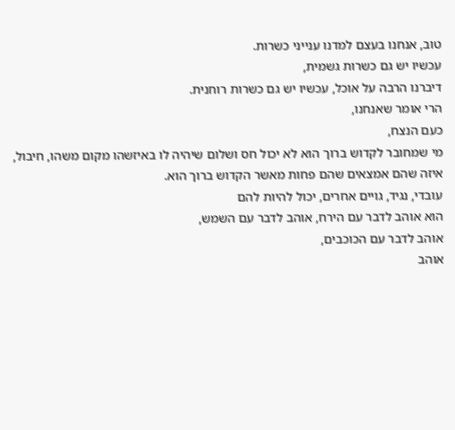טוב, אנחנו בעצם למדנו ענייני כשרות.
עכשיו יש גם כשרות גשמית,
דיברנו הרבה על אוכל, עכשיו יש גם כשרות רוחנית.
הרי אומר שאנחנו,
כעם הנצח,
מי שמחובר לקדוש ברוך הוא לא יכול חס ושלום שיהיה לו באיזשהו מקום משהו, חיבול, איזה שהם אמצאים שהם פחות מאשר הקדוש ברוך הוא.
עובדי, נגיד, גויים אחרים, יכול להיות להם
הוא אוהב לדבר עם הירח, אוהב לדבר עם השמש,
אוהב לדבר עם הכוכבים,
אוהב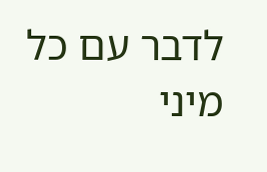לדבר עם כל מיני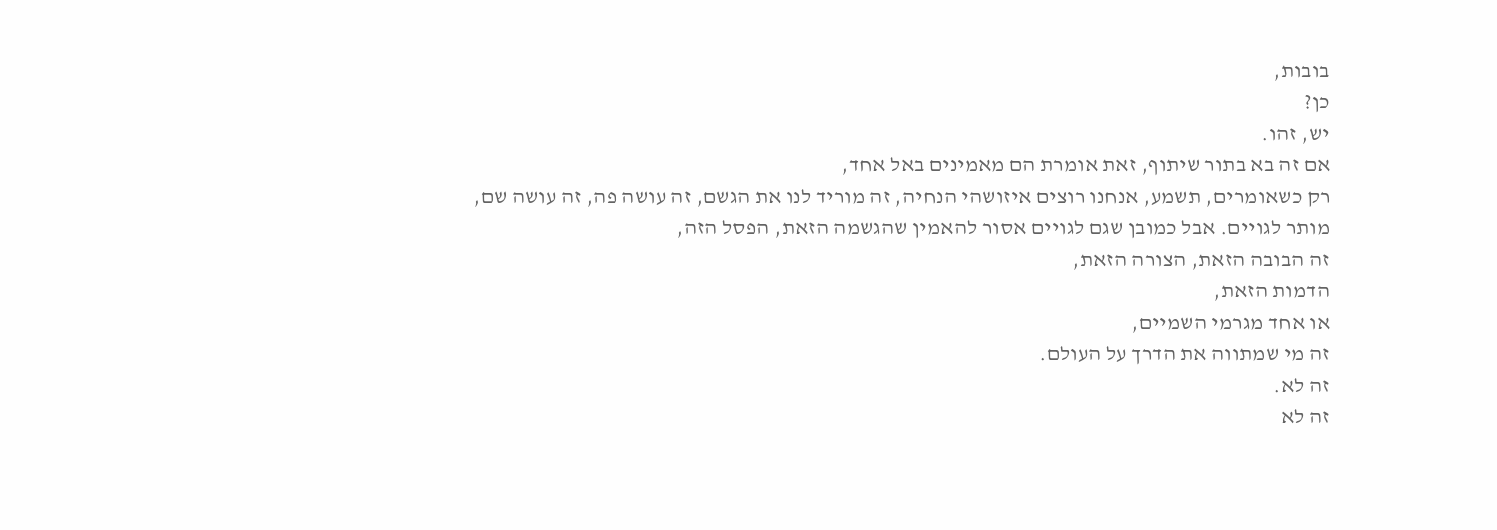בובות,
כן?
יש, זהו.
אם זה בא בתור שיתוף, זאת אומרת הם מאמינים באל אחד,
רק כשאומרים, תשמע, אנחנו רוצים איזושהי הנחיה, זה מוריד לנו את הגשם, זה עושה פה, זה עושה שם,
מותר לגויים. אבל כמובן שגם לגויים אסור להאמין שהגשמה הזאת, הפסל הזה,
זה הבובה הזאת, הצורה הזאת,
הדמות הזאת,
או אחד מגרמי השמיים,
זה מי שמתווה את הדרך על העולם.
זה לא.
זה לא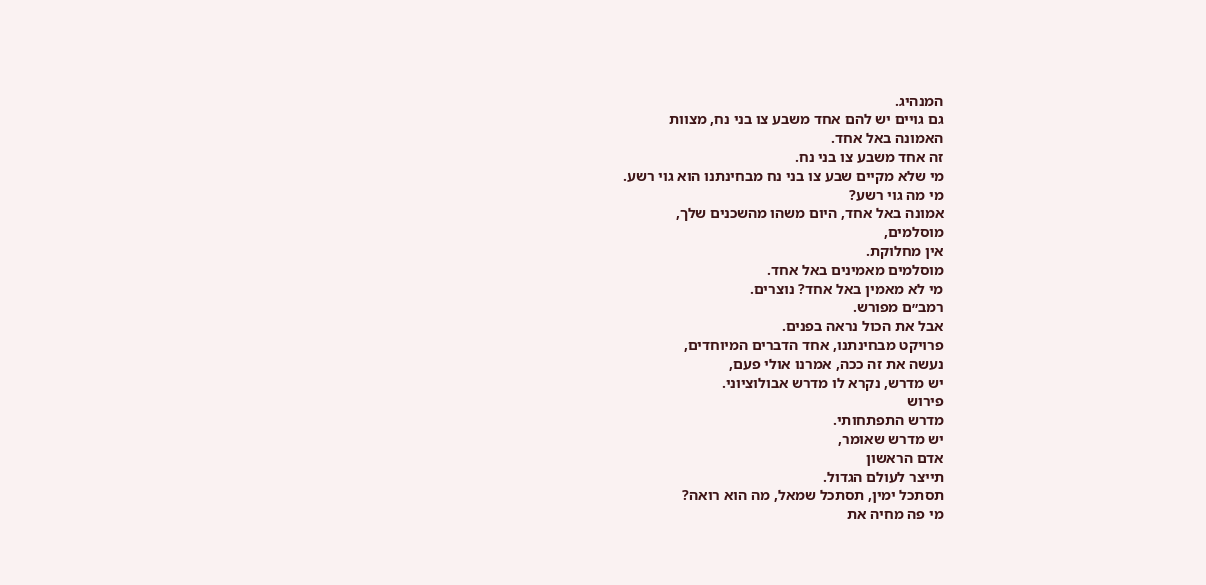המנהיג.
גם גויים יש להם אחד משבע צו בני נח, מצוות
האמונה באל אחד.
זה אחד משבע צו בני נח.
מי שלא מקיים שבע צו בני נח מבחינתנו הוא גוי רשע.
מי מה גוי רשע?
אמונה באל אחד, היום משהו מהשכנים שלך,
מוסלמים,
אין מחלוקת.
מוסלמים מאמינים באל אחד.
מי לא מאמין באל אחד? נוצרים.
רמב״ם מפורש.
אבל את הכול נראה בפנים.
פרויקט מבחינתנו, אחד הדברים המיוחדים,
נעשה את זה ככה, אמרנו אולי פעם,
יש מדרש, נקרא לו מדרש אבולוציוני.
פירוש
מדרש התפתחותי.
יש מדרש שאומר,
אדם הראשון
תייצר לעולם הגדול.
תסתכל ימין, תסתכל שמאל, מה הוא רואה?
מי פה מחיה את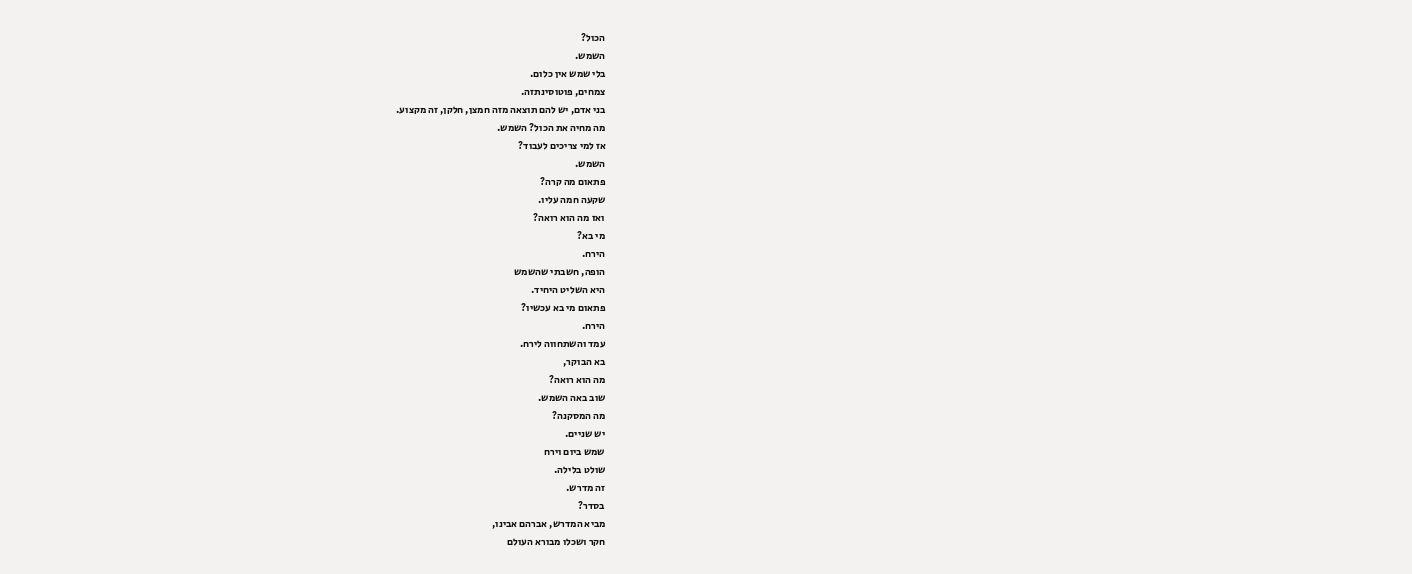הכול?
השמש.
בלי שמש אין כלום.
צמחים, פוטוסינתזה.
בני אדם, יש להם תוצאה מזה חמצן, חלקן, זה מקצוע.
מה מחיה את הכול? השמש.
אז למי צריכים לעבוד?
השמש.
פתאום מה קרה?
שקעה חמה עליו.
ואז מה הוא רואה?
מי בא?
הירח.
הופה, חשבתי שהשמש
היא השליט היחיד.
פתאום מי בא עכשיו?
הירח.
עמד והשתחווה לירח.
בא הבוקר,
מה הוא רואה?
שוב באה השמש.
מה המסקנה?
יש שניים.
שמש ביום וירח
שולט בלילה.
זה מדרש.
בסדר?
מביא המדרש, אברהם אבינו,
חקר ושכלו מבורא העולם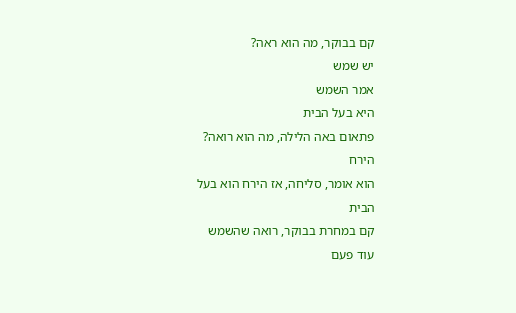קם בבוקר, מה הוא ראה?
יש שמש
אמר השמש
היא בעל הבית
פתאום באה הלילה, מה הוא רואה?
הירח
הוא אומר, סליחה, אז הירח הוא בעל הבית
קם במחרת בבוקר, רואה שהשמש
עוד פעם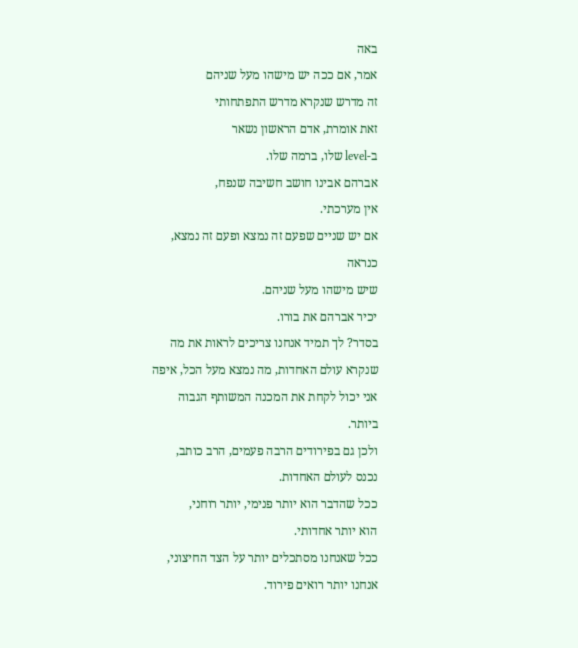באה
אמר, אם ככה יש מישהו מעל שניהם
זה מדרש שנקרא מדרש התפתחותי
זאת אומרת, אדם הראשון נשאר
ב-level שלו, ברמה שלו.
אברהם אבינו חושב חשיבה שנפח,
אין מערכתי.
אם יש שניים שפעם זה נמצא ופעם זה נמצא, כנראה
שיש מישהו מעל שניהם.
יכיר אברהם את בורו.
בסדר? לך תמיד אנחנו צריכים לראות את מה שנקרא עולם האחדות, מה נמצא מעל הכל, איפה אני יכול לקחת את המכנה המשותף הגבוה ביותר.
ולכן גם בפירודים הרבה פעמים, הרב כותב,
נכנס לעולם האחדות.
ככל שהדבר הוא יותר פנימי, יותר רוחני,
הוא יותר אחדותי.
ככל שאנחנו מסתכלים יותר על הצד החיצוני,
אנחנו יותר רואים פירוד.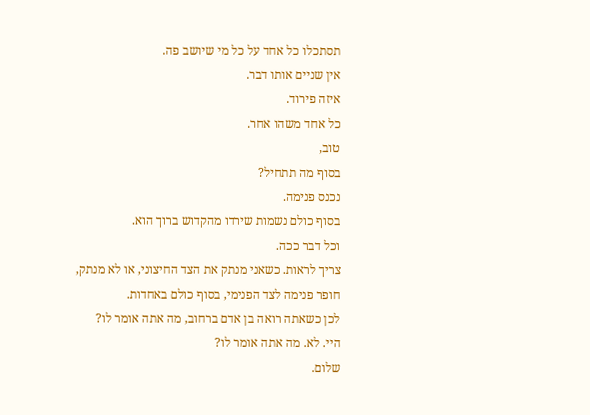תסתכלו כל אחד על כל מי שיושב פה.
אין שניים אותו דבר.
איזה פירוד.
כל אחד משהו אחר.
טוב,
בסוף מה תתחיל?
נכנס פנימה.
בסוף כולם נשמות שירדו מהקדוש ברוך הוא.
וכל דבר ככה.
צריך לראות. כשאני מנתק את הצד החיצוני, או לא מנתק,
חופר פנימה לצד הפנימי, בסוף כולם באחדות.
לכן כשאתה רואה בן אדם ברחוב, מה אתה אומר לו?
היי. לא. מה אתה אומר לו?
שלום.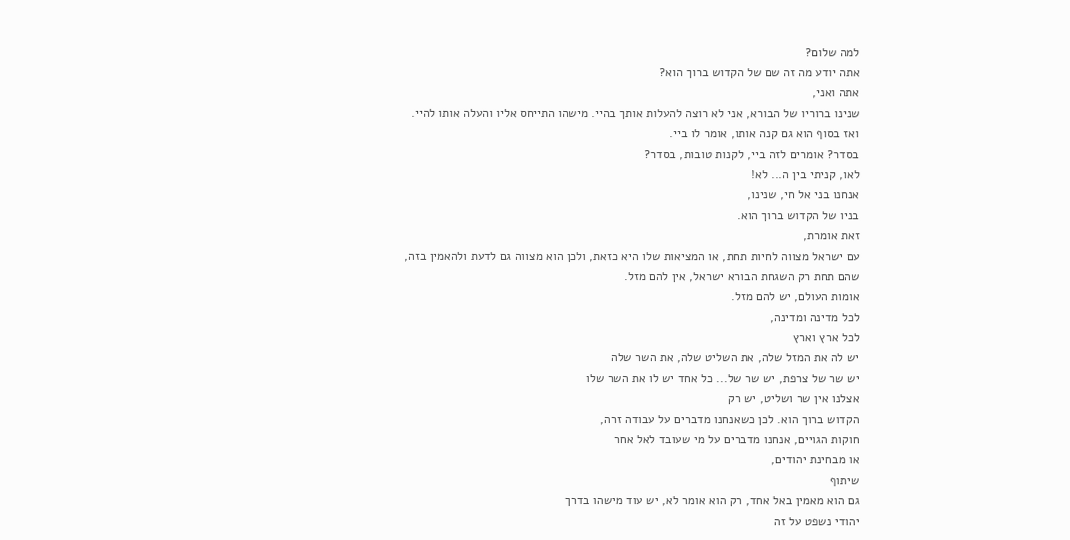למה שלום?
אתה יודע מה זה שם של הקדוש ברוך הוא?
אתה ואני,
שנינו ברוריו של הבורא, אני לא רוצה להעלות אותך בהיי. מישהו התייחס אליו והעלה אותו להיי.
ואז בסוף הוא גם קנה אותו, אומר לו ביי.
בסדר? אומרים לזה ביי, לקנות טובות, בסדר?
לאו, קניתי בין ה... לא!
אנחנו בני אל חי, שנינו,
בניו של הקדוש ברוך הוא.
זאת אומרת,
עם ישראל מצווה לחיות תחת, או המציאות שלו היא כזאת, ולכן הוא מצווה גם לדעת ולהאמין בזה,
שהם תחת רק השגחת הבורא ישראל, אין להם מזל.
אומות העולם, יש להם מזל.
לכל מדינה ומדינה,
לכל ארץ וארץ
יש לה את המזל שלה, את השליט שלה, את השר שלה
יש שר של צרפת, יש שר של... כל אחד יש לו את השר שלו
אצלנו אין שר ושליט, יש רק
הקדוש ברוך הוא. לכן כשאנחנו מדברים על עבודה זרה,
חוקות הגויים, אנחנו מדברים על מי שעובד לאל אחר
או מבחינת יהודים,
שיתוף
גם הוא מאמין באל אחד, רק הוא אומר לא, יש עוד מישהו בדרך
יהודי נשפט על זה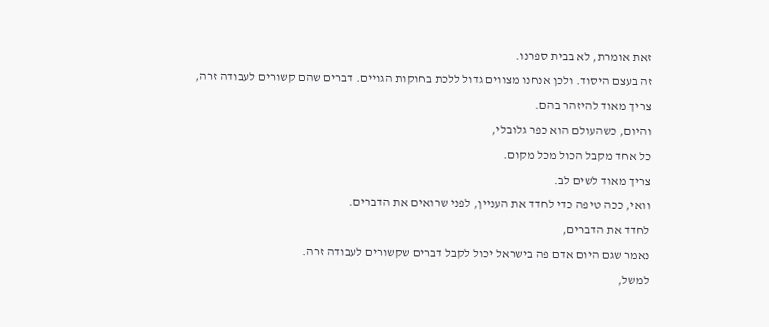זאת אומרת, לא בבית ספרנו.
זה בעצם היסוד. ולכן אנחנו מצווים גדול ללכת בחוקות הגויים. דברים שהם קשורים לעבודה זרה,
צריך מאוד להיזהר בהם.
והיום, כשהעולם הוא כפר גלובלי,
כל אחד מקבל הכול מכל מקום.
צריך מאוד לשים לב.
וואי, ככה טיפה כדי לחדד את העניין, לפני שרואים את הדברים.
לחדד את הדברים,
נאמר שגם היום אדם פה בישראל יכול לקבל דברים שקשורים לעבודה זרה.
למשל,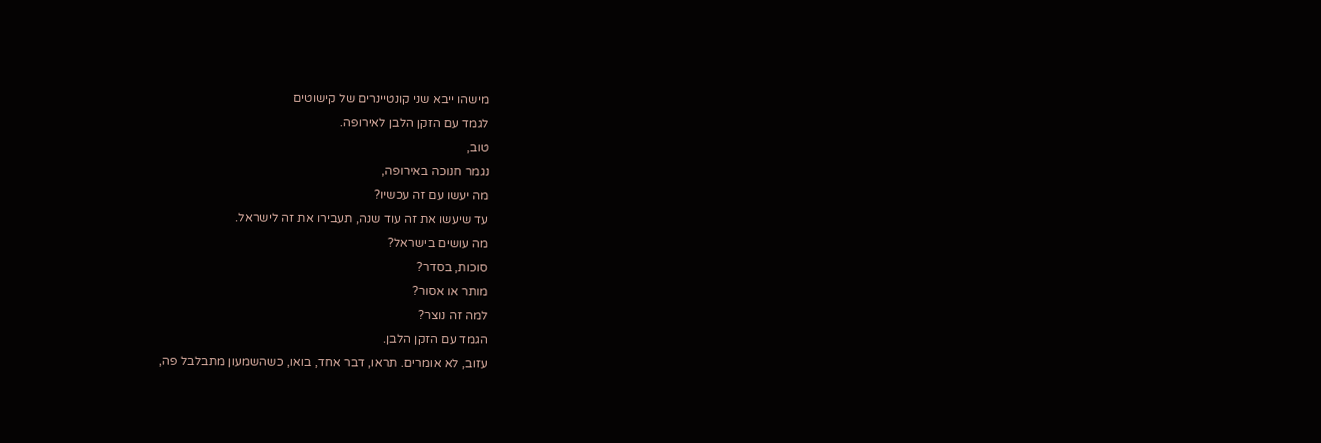מישהו ייבא שני קונטיינרים של קישוטים
לגמד עם הזקן הלבן לאירופה.
טוב,
נגמר חנוכה באירופה,
מה יעשו עם זה עכשיו?
עד שיעשו את זה עוד שנה, תעבירו את זה לישראל.
מה עושים בישראל?
סוכות, בסדר?
מותר או אסור?
למה זה נוצר?
הגמד עם הזקן הלבן.
עזוב, לא אומרים. תראו, דבר אחד, בואו, כשהשמעון מתבלבל פה,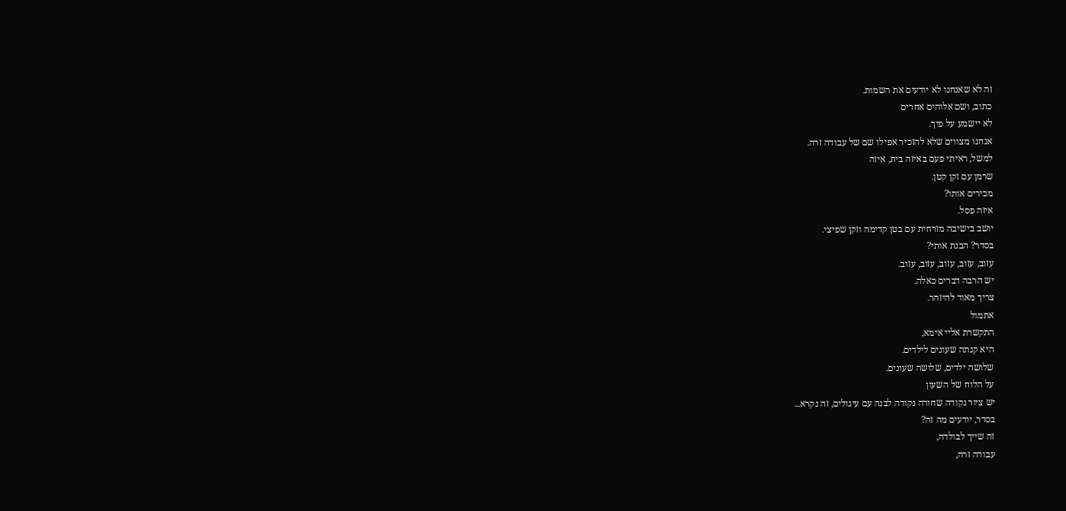זה לא שאנחנו לא יודעים את השמות.
כתוב, ושם אלוהים אחרים
לא יישמע על פיך.
אנחנו מצווים שלא להזכיר אפילו שם של עבודה זרה.
למשל, ראיתי פעם באיזה בית, איזה
שרמן עם זקן קטן.
מכירים אותו?
איזה פסל.
יושב בישיבה מזרחית עם בטן קדימה וזקן שפיצי.
בסדר? הבנת אותי?
עזוב, עזוב, עזוב, עזוב, עזוב.
יש הרבה דברים כאלה.
צריך מאוד להיזהר.
אתמול
התקשרת אליי אימא,
היא קנתה שעונים לילדים.
שלושה ילדים, שלושה שעונים.
על הלוח של השעון
יש ציור נקודה שחורה נקודה לבנה עם עיגולים, זה נקרא...
בסדר, יודעים מה זה?
זה שייך לבולדה,
עבודה זרה,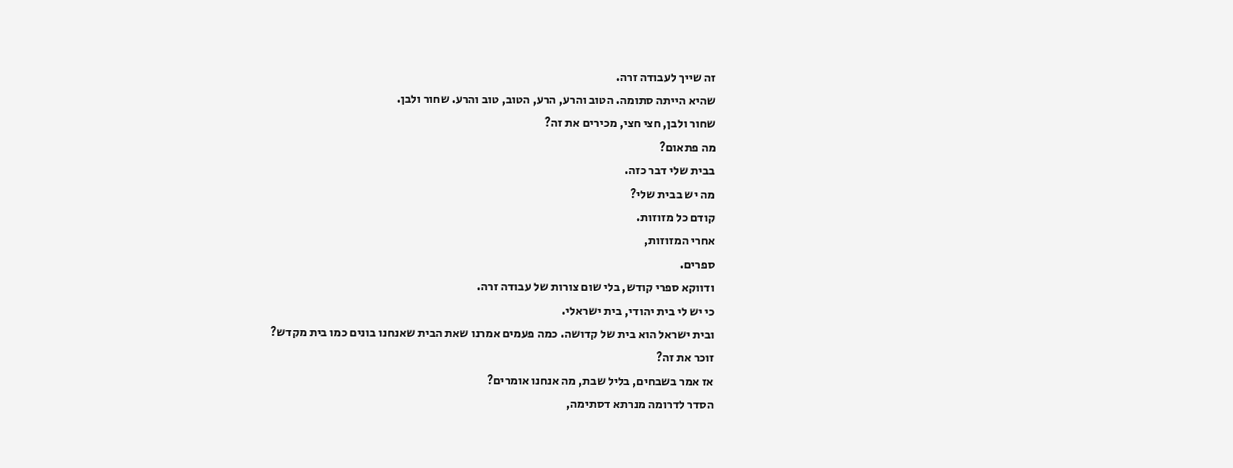זה שייך לעבודה זרה.
שהיא הייתה סתומה. הטוב והרע, הרע, הטוב, טוב והרע. שחור ולבן.
שחור ולבן, חצי חצי, מכירים את זה?
מה פתאום?
בבית שלי דבר כזה.
מה יש בבית שלי?
קודם כל מזוזות.
אחרי המזוזות,
ספרים.
ודווקא ספרי קודש, בלי שום צורות של עבודה זרה.
כי יש לי בית יהודי, בית ישראלי.
ובית ישראל הוא בית של קדושה. כמה פעמים אמרנו שאת הבית שאנחנו בונים כמו בית מקדש?
זוכר את זה?
אז אמר בשבחים, בליל שבת, מה אנחנו אומרים?
הסדר לדרומה מנרתא דסתימה,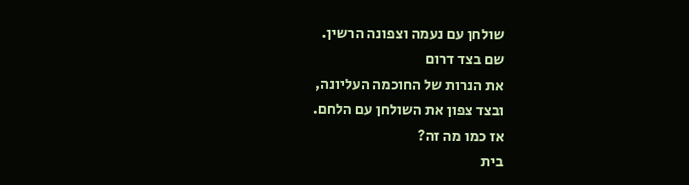שולחן עם נעמה וצפונה הרשין.
שם בצד דרום
את הנרות של החוכמה העליונה,
ובצד צפון את השולחן עם הלחם.
אז כמו מה זה?
בית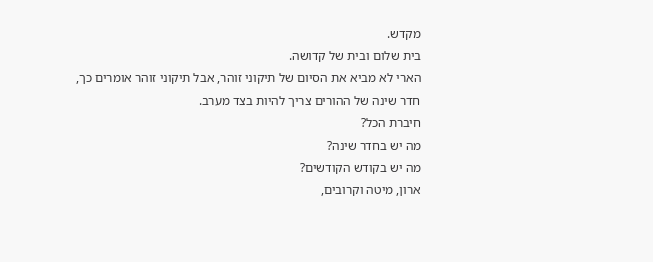מקדש.
בית שלום ובית של קדושה.
הארי לא מביא את הסיום של תיקוני זוהר, אבל תיקוני זוהר אומרים כך,
חדר שינה של ההורים צריך להיות בצד מערב.
חיברת הכל?
מה יש בחדר שינה?
מה יש בקודש הקודשים?
ארון, מיטה וקרובים,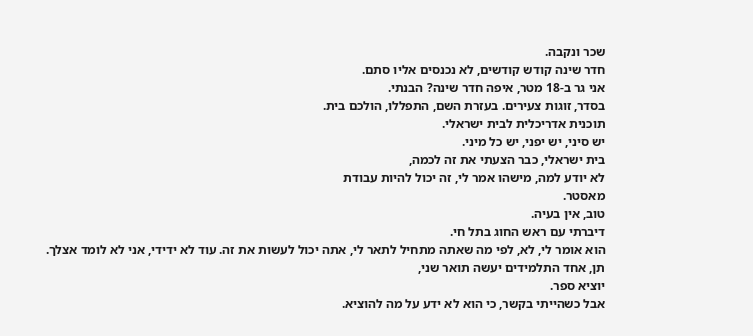שכר ונקבה.
חדר שינה קודש קודשים, לא נכנסים אליו סתם.
אני גר ב-18 מטר, איפה חדר שינה? הבנתי.
בסדר, זוגות צעירים. בעזרת השם, התפללו, הולכם בית.
תוכנית אדריכלית לבית ישראלי.
יש סיני, יש יפני, יש כל מיני.
בית ישראלי, כבר הצעתי את זה לכמה,
לא יודע למה, מישהו אמר לי, זה יכול להיות עבודת
מאסטר.
טוב, אין בעיה.
דיברתי עם ראש החוג בתל חי.
הוא אומר לי, לא, לפי מה שאתה מתחיל לתאר לי, אתה יכול לעשות את זה. עוד לא ידידי, אני לא לומד אצלך.
תן, אחד התלמידים יעשה תואר שני,
יוציא ספר.
אבל כשהייתי בקשר, כי הוא לא ידע על מה להוציא.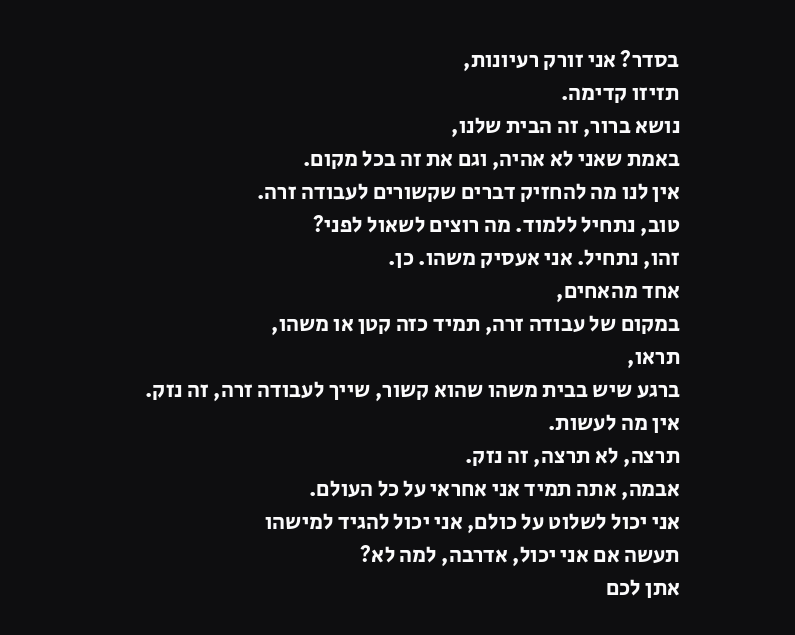בסדר? אני זורק רעיונות,
תזיזו קדימה.
נושא ברור, זה הבית שלנו,
באמת שאני לא אהיה, וגם את זה בכל מקום.
אין לנו מה להחזיק דברים שקשורים לעבודה זרה.
טוב, נתחיל ללמוד. מה רוצים לשאול לפני?
זהו, נתחיל. אני אעסיק משהו. כן.
אחד מהאחים,
במקום של עבודה זרה, תמיד כזה קטן או משהו,
תראו,
ברגע שיש בבית משהו שהוא קשור, שייך לעבודה זרה, זה נזק.
אין מה לעשות.
תרצה, לא תרצה, זה נזק.
אבמה, אתה תמיד אני אחראי על כל העולם.
אני יכול לשלוט על כולם, אני יכול להגיד למישהו
תעשה אם אני יכול, אדרבה, למה לא?
אתן לכם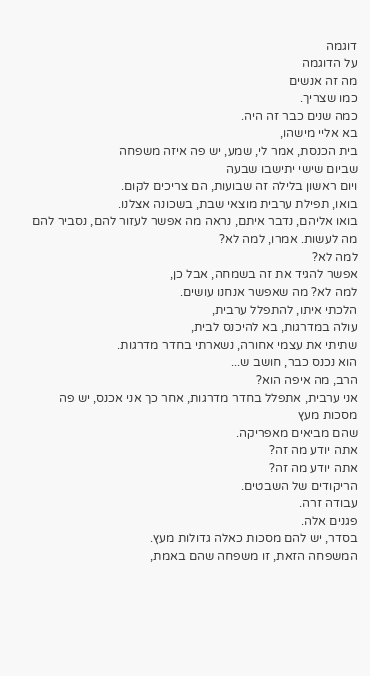דוגמה
על הדוגמה
מה זה אנשים
כמו שצריך.
כמה שנים כבר זה היה.
בא אליי מישהו,
בית הכנסת, אמר לי, שמע, יש פה איזה משפחה
שביום שישי יתישבו שבעה
ויום ראשון בלילה זה שבועות, הם צריכים לקום.
בואו, תפילת ערבית מוצאי שבת, בשכונה אצלנו.
בואו אליהם, נדבר איתם, נראה מה אפשר לעזור להם, נסביר להם
מה לעשות. אמרו, למה לא?
למה לא?
אפשר להגיד את זה בשמחה, אבל כן,
למה לא? מה שאפשר אנחנו עושים.
הלכתי איתו, להתפלל ערבית,
עולה במדרגות, בא להיכנס לבית,
שתיתי את עצמי אחורה, נשארתי בחדר מדרגות.
הוא נכנס כבר, חושב ש...
הרב, מה איפה הוא?
אני ערבית, אתפלל בחדר מדרגות, אחר כך אני אכנס, יש פה
מסכות מעץ
שהם מביאים מאפריקה.
אתה יודע מה זה?
אתה יודע מה זה?
הריקודים של השבטים.
עבודה זרה.
פגנים אלה.
בסדר, יש להם מסכות כאלה גדולות מעץ.
המשפחה הזאת, זו משפחה שהם באמת,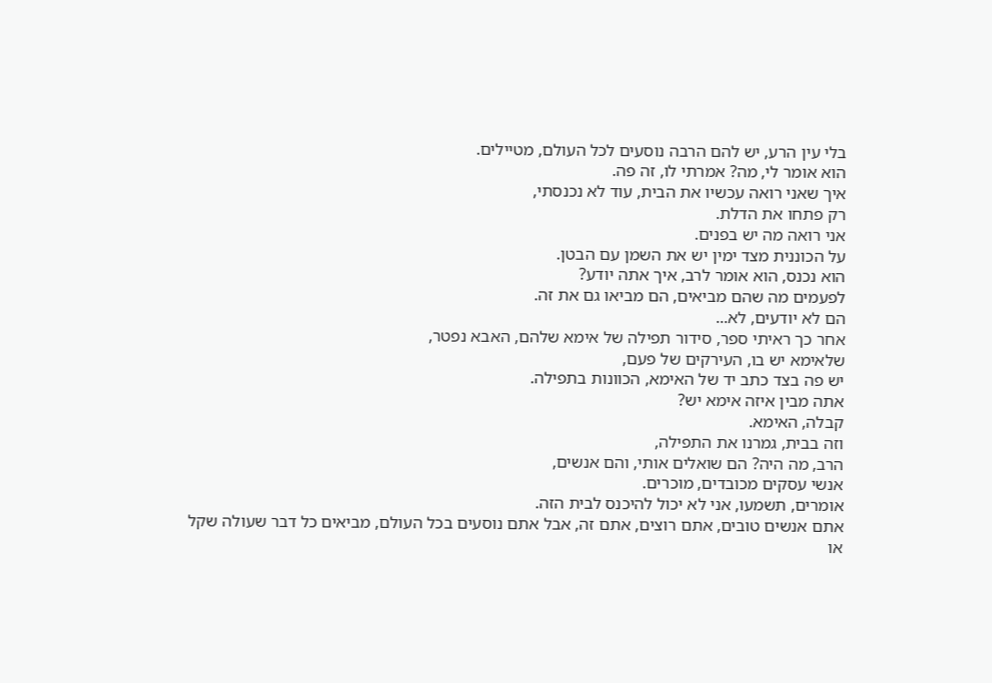בלי עין הרע, יש להם הרבה נוסעים לכל העולם, מטיילים.
הוא אומר לי, מה? אמרתי לו, זה פה.
איך שאני רואה עכשיו את הבית, עוד לא נכנסתי,
רק פתחו את הדלת.
אני רואה מה יש בפנים.
על הכוננית מצד ימין יש את השמן עם הבטן.
הוא נכנס, הוא אומר לרב, איך אתה יודע?
לפעמים מה שהם מביאים, הם מביאו גם את זה.
הם לא יודעים, לא...
אחר כך ראיתי ספר, סידור תפילה של אימא שלהם, האבא נפטר,
שלאימא יש בו, העירקים של פעם,
יש פה בצד כתב יד של האימא, הכוונות בתפילה.
אתה מבין איזה אימא יש?
קבלה, האימא.
וזה בבית, גמרנו את התפילה,
הרב, מה היה? הם שואלים אותי, והם אנשים,
אנשי עסקים מכובדים, מוכרים.
אומרים, תשמעו, אני לא יכול להיכנס לבית הזה.
אתם אנשים טובים, אתם רוצים, אתם זה, אבל אתם נוסעים בכל העולם, מביאים כל דבר שעולה שקל
או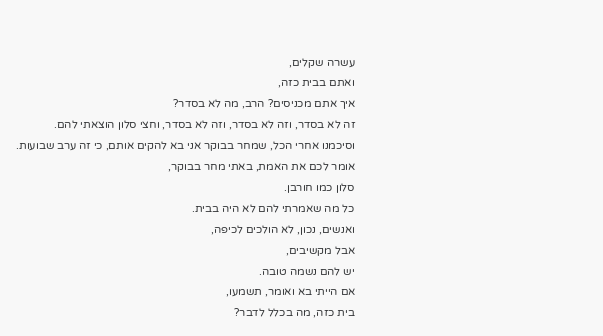עשרה שקלים,
ואתם בבית כזה,
איך אתם מכניסים? הרב, מה לא בסדר?
זה לא בסדר, וזה לא בסדר, וזה לא בסדר, וחצי סלון הוצאתי להם.
וסיכמנו אחרי הכל, שמחר בבוקר אני בא להקים אותם, כי זה ערב שבועות.
אומר לכם את האמת, באתי מחר בבוקר,
סלון כמו חורבן.
כל מה שאמרתי להם לא היה בבית.
ואנשים, נכון, לא הולכים לכיפה,
אבל מקשיבים,
יש להם נשמה טובה.
אם הייתי בא ואומר, תשמעו,
בית כזה, מה בכלל לדבר?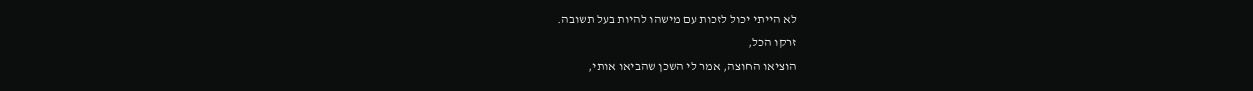לא הייתי יכול לזכות עם מישהו להיות בעל תשובה.
זרקו הכל,
הוציאו החוצה, אמר לי השכן שהביאו אותי,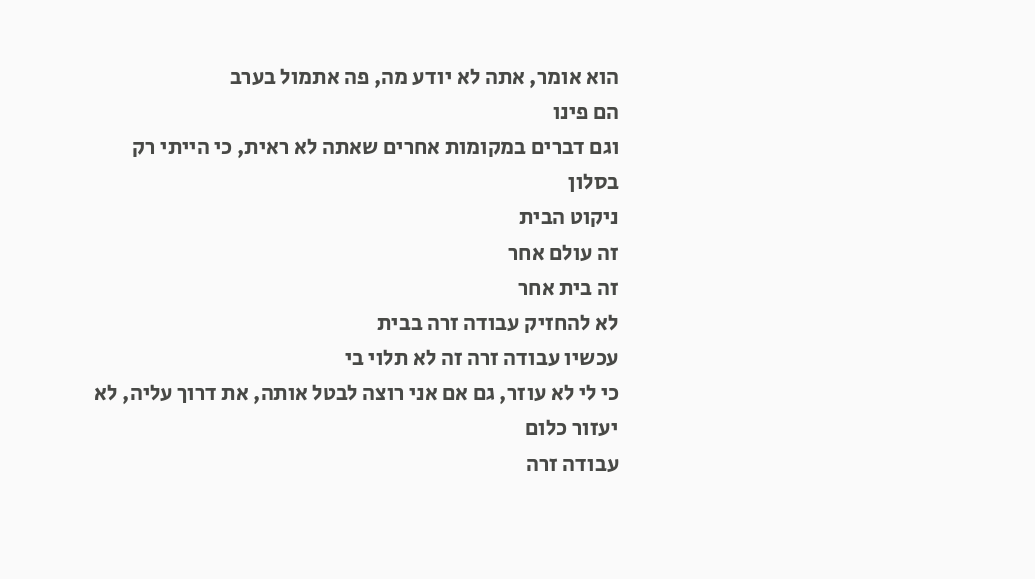הוא אומר, אתה לא יודע מה, פה אתמול בערב
הם פינו
וגם דברים במקומות אחרים שאתה לא ראית, כי הייתי רק בסלון
ניקוט הבית
זה עולם אחר
זה בית אחר
לא להחזיק עבודה זרה בבית
עכשיו עבודה זרה זה לא תלוי בי
כי לי לא עוזר, גם אם אני רוצה לבטל אותה, את דרוך עליה, לא יעזור כלום
עבודה זרה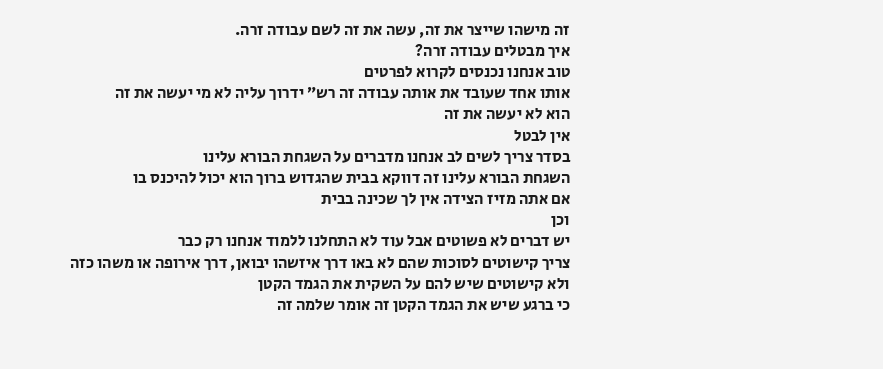זה מישהו שייצר את זה, עשה את זה לשם עבודה זרה.
איך מבטלים עבודה זרה?
טוב אנחנו נכנסים לקרוא לפרטים
אותו אחד שעובד את אותה עבודה זה רש״ ידרוך עליה לא מי יעשה את זה
הוא לא יעשה את זה
אין לבטל
בסדר צריך לשים לב אנחנו מדברים על השגחת הבורא עלינו
השגחת הבורא עלינו זה דווקא בבית שהגדוש ברוך הוא יכול להיכנס בו
אם אתה מזיז הצידה אין לך שכינה בבית
וכן
יש דברים לא פשוטים אבל עוד לא התחלנו ללמוד אנחנו רק כבר
צריך קישוטים לסוכות שהם לא באו דרך איזשהו יבואן, דרך אירופה או משהו כזה
ולא קישוטים שיש להם על השקית את הגמד הקטן
כי ברגע שיש את הגמד הקטן זה אומר שלמה זה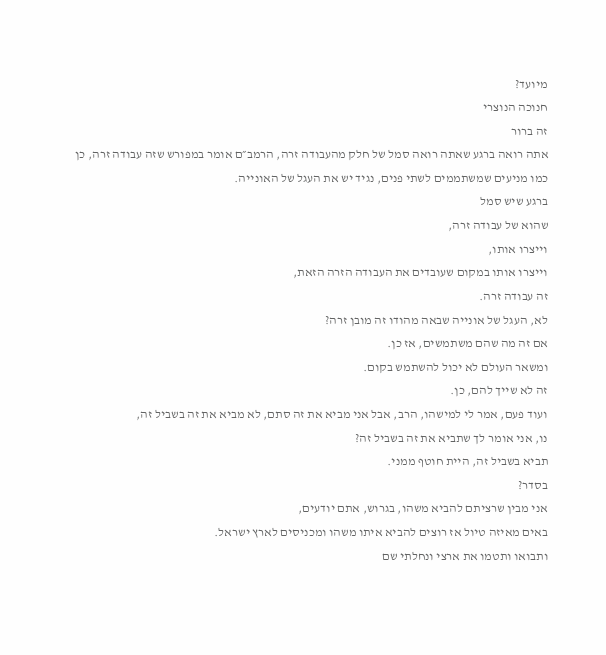מיועד?
חנוכה הנוצרי
זה ברור
אתה רואה ברגע שאתה רואה סמל של חלק מהעבודה זרה, הרמב״ם אומר במפורש שזה עבודה זרה, כן
כמו מניעים שמשתממים לשתי פנים, נגיד יש את העגל של האונייה.
ברגע שיש סמל
שהוא של עבודה זרה,
וייצרו אותו,
וייצרו אותו במקום שעובדים את העבודה הזרה הזאת,
זה עבודה זרה.
לא, העגל של אונייה שבאה מהודו זה מובן זרה?
אם זה מה שהם משתמשים, אז כן.
ומשאר העולם לא יכול להשתמש בקום.
זה לא שייך להם, כן.
ועוד פעם, אמר לי למישהו, הרב, אבל אני מביא את זה סתם, לא מביא את זה בשביל זה,
נו, אני אומר לך שתביא את זה בשביל זה?
תביא בשביל זה, היית חוטף ממני.
בסדר?
אני מבין שרציתם להביא משהו, בגרוש, אתם יודעים,
באים מאיזה טיול אז רוצים להביא איתו משהו ומכניסים לארץ ישראל.
ותבואו ותטמו את ארצי ונחלתי שם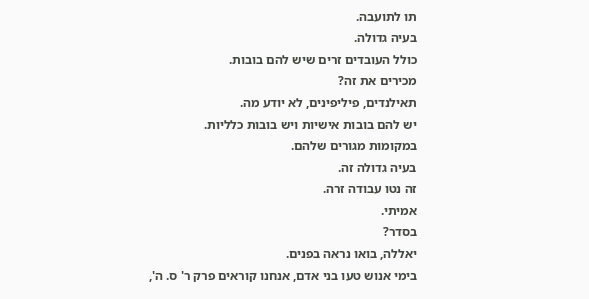תו לתועבה.
בעיה גדולה.
כולל העובדים זרים שיש להם בובות.
מכירים את זה?
תאילנדים, פיליפינים, לא יודע מה.
יש להם בובות אישיות ויש בובות כלליות.
במקומות מגורים שלהם.
בעיה גדולה זה.
זה נטו עבודה זרה.
אמיתי.
בסדר?
יאללה, בואו נראה בפנים.
בימי אנוש טעו בני אדם, אנחנו קוראים פרק ר' ס. ה',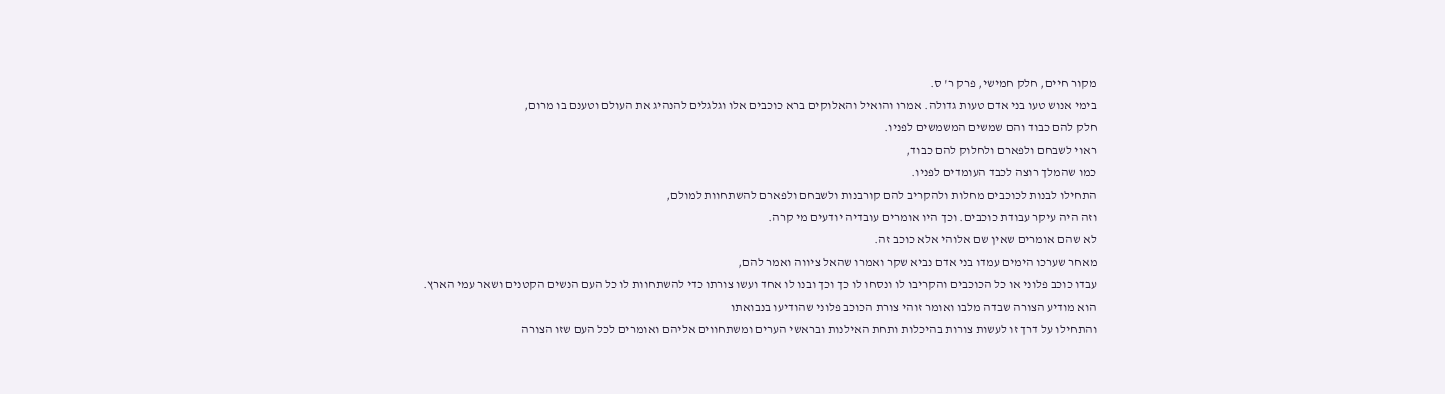מקור חיים, חלק חמישי, פרק ר' ס.
בימי אנוש טעו בני אדם טעות גדולה. אמרו והואיל והאלוקים ברא כוכבים אלו וגלגלים להנהיג את העולם וטענם בו מרום,
חלק להם כבוד והם שמשים המשמשים לפניו.
ראוי לשבחם ולפארם ולחלוק להם כבוד,
כמו שהמלך רוצה לכבד העומדים לפניו.
התחילו לבנות לכוכבים מחלות ולהקריב להם קורבנות ולשבחם ולפארם להשתחוות למולם,
וזה היה עיקר עבודת כוכבים. וכך היו אומרים עובדיה יודעים מי קרה.
לא שהם אומרים שאין שם אלוהי אלא כוכב זה.
מאחר שערכו הימים עמדו בני אדם נביא שקר ואמרו שהאל ציווה ואמר להם,
עבדו כוכב פלוני או כל הכוכבים והקריבו לו ונסחו לו כך וכך ובנו לו אחד ועשו צורתו כדי להשתחוות לו כל העם הנשים הקטנים ושאר עמי הארץ.
הוא מודיע הצורה שבדה מלבו ואומר זוהי צורת הכוכב פלוני שהודיעו בנבואתו
והתחילו על דרך זו לעשות צורות בהיכלות ותחת האילנות ובראשי הערים ומשתחווים אליהם ואומרים לכל העם שזו הצורה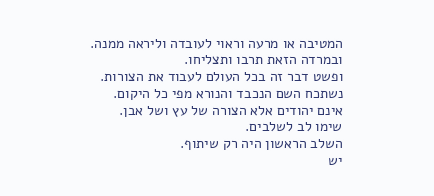המטיבה או מרעה וראוי לעובדה וליראה ממנה.
ובמרדה הזאת תרבו ותצליחו.
ופשט דבר זה בכל העולם לעבוד את הצורות.
נשתכח השם הנכבד והנורא מפי כל היקום.
אינם יהודים אלא הצורה של עץ ושל אבן.
שימו לב לשלבים.
השלב הראשון היה רק שיתוף.
יש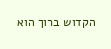הקדוש ברוך הוא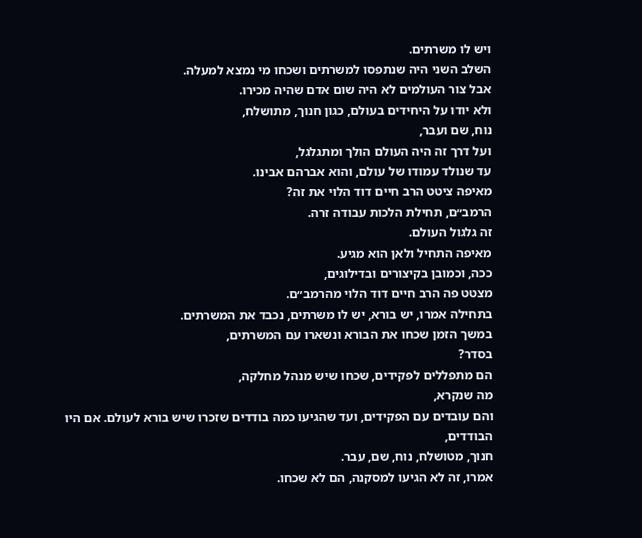ויש לו משרתים.
השלב השני היה שנתפסו למשרתים ושכחו מי נמצא למעלה.
אבל צור העולמים לא היה שום אדם שהיה מכירו.
ולא יודו על היחידים בעולם, כגון חנוך, מתושלח,
נוח, שם ועבר,
ועל דרך זה היה העולם הולך ומתגלגל,
עד שנולד עמודו של עולם, והוא אברהם אבינו.
מאיפה ציטט הרב חיים דוד הלוי את זה?
הרמב״ם, תחילת הלכות עבודה זרה.
זה גלגול העולם.
מאיפה התחיל ולאן הוא מגיע.
ככה, וכמובן בקיצורים ובדילוגים,
מצטט פה הרב חיים דוד הלוי מהרמב״ם.
בתחילה אמרו, יש בורא, יש לו משרתים, נכבד את המשרתים.
במשך הזמן שכחו את הבורא ונשארו עם המשרתים,
בסדר?
הם מתפללים לפקידים, שכחו שיש מנהל מחלקה,
מה שנקרא,
והם עובדים עם הפקידים, ועד שהגיעו כמה בודדים שזכרו שיש בורא לעולם. אם היו הבודדים,
חנוך, מטושלח, נוח, שם, עבר.
אמרו, זה לא הגיעו למסקנה, הם לא שכחו.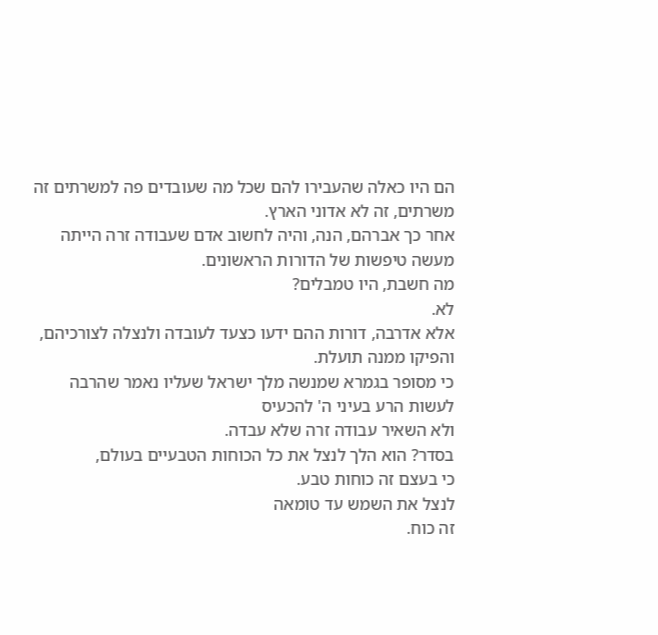הם היו כאלה שהעבירו להם שכל מה שעובדים פה למשרתים זה משרתים, זה לא אדוני הארץ.
אחר כך אברהם, הנה, והיה לחשוב אדם שעבודה זרה הייתה מעשה טיפשות של הדורות הראשונים.
מה חשבת, היו טמבלים?
לא.
אלא אדרבה, דורות ההם ידעו כצעד לעובדה ולנצלה לצורכיהם,
והפיקו ממנה תועלת.
כי מסופר בגמרא שמנשה מלך ישראל שעליו נאמר שהרבה לעשות הרע בעיני ה' להכעיס
ולא השאיר עבודה זרה שלא עבדה.
בסדר? הוא הלך לנצל את כל הכוחות הטבעיים בעולם,
כי בעצם זה כוחות טבע.
לנצל את השמש עד טומאה
זה כוח.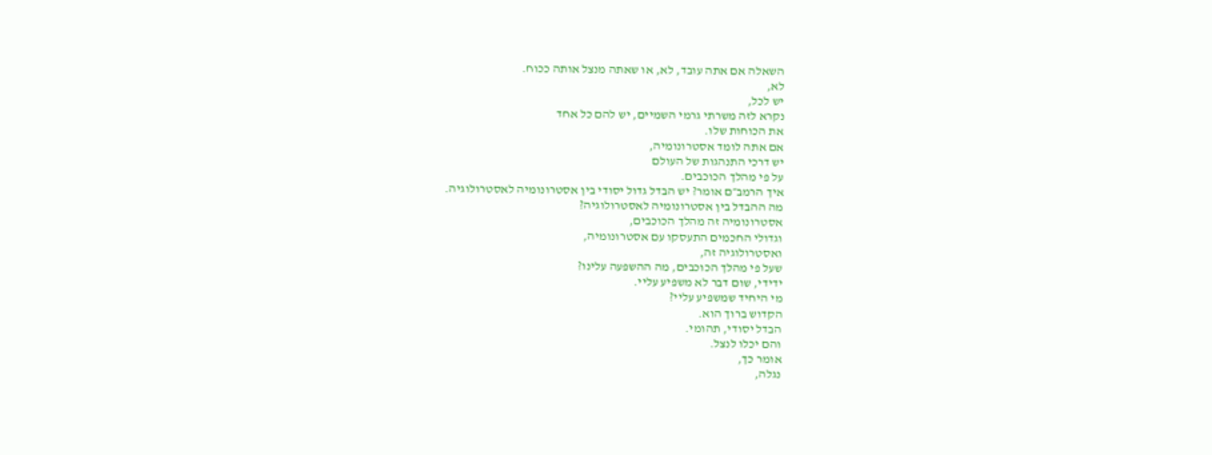השאלה אם אתה עובד, לא, או שאתה מנצל אותה ככוח.
לא,
יש לכל,
נקרא לזה משרתי גרמי השמיים, יש להם כל אחד
את הכוחות שלו.
אם אתה לומד אסטרונומיה,
יש דרכי התנהגות של העולם
על פי מהלך הכוכבים.
איך הרמב״ם אומר? יש הבדל גדול יסודי בין אסטרונומיה לאסטרולוגיה.
מה ההבדל בין אסטרונומיה לאסטרולוגיה?
אסטרונומיה זה מהלך הכוכבים,
וגדולי החכמים התעסקו עם אסטרונומיה,
ואסטרולוגיה זה,
שעל פי מהלך הכוכבים, מה ההשפעה עלינו?
ידידי, שום דבר לא משפיע עליי.
מי היחיד שמשפיע עליי?
הקדוש ברוך הוא.
הבדל יסודי, תהומי.
והם יכלו לנצל.
אומר כך,
נגלה,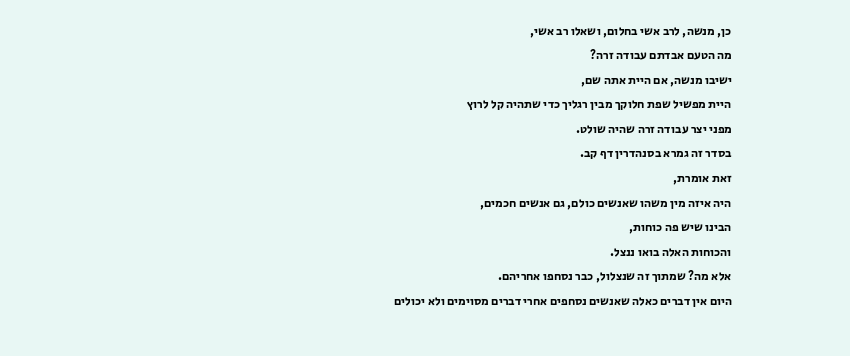כן, מנשה, לרב אשי בחלום, ושאלו רב אשי,
מה הטעם אבדתם עבודה זרה?
ישיבו מנשה, אם היית אתה שם,
היית מפשיל שפת חלוקך מבין רגליך כדי שתהיה קל לרוץ
מפני יצר עבודה זרה שהיה שולט.
בסדר זה גמרא בסנהדרין דף קב.
זאת אומרת,
היה איזה מין משהו שאנשים כולם, גם אנשים חכמים,
הבינו שיש פה כוחות,
והכוחות האלה בואו ננצל.
אלא מה? שמתוך זה שנצלול, כבר נסחפו אחריהם.
היום אין דברים כאלה שאנשים נסחפים אחרי דברים מסוימים ולא יכולים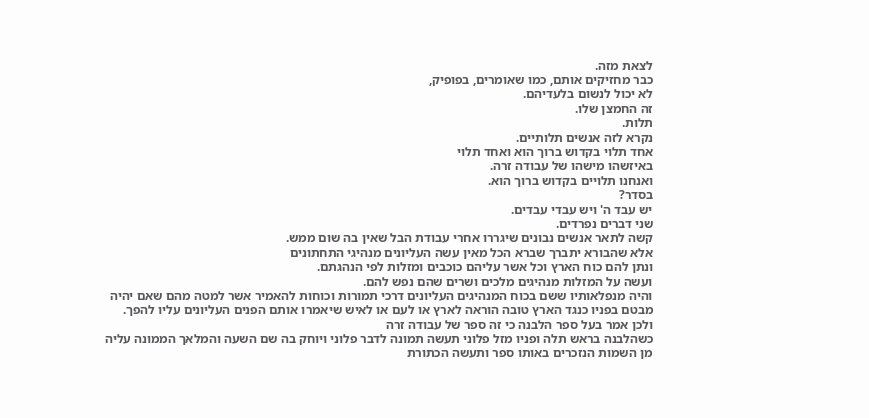לצאת מזה.
כבר מחזיקים אותם, כמו שאומרים, בפופיק,
לא יכול לנשום בלעדיהם.
זה החמצן שלו.
תלות.
נקרא לזה אנשים תלותיים.
אחד תלוי בקדוש ברוך הוא ואחד תלוי
באיזשהו מישהו של עבודה זרה.
ואנחנו תלויים בקדוש ברוך הוא.
בסדר?
יש עבד ה' ויש עבדי עבדים.
שני דברים נפרדים.
קשה לתאר אנשים נבונים שיגררו אחרי עבודת הבל שאין בה שום ממש.
אלא שהבורא יתברך שברא הכל מאין עשה העליונים מנהיגי התחתונים
ונתן להם כוח הארץ וכל אשר עליהם כוכבים ומזלות לפי הנהגתם.
ועשה על המזלות מנהיגים מלכים ושרים שהם נפש להם.
והיה מנפלאותיו ששם בכוח המנהיגים העליונים דרכי תמורות וכוחות להאמיר אשר למטה מהם שאם יהיה מבטם בפניו כנגד הארץ טובה הוראה לארץ או לעם או לאיש שיאמרו אותם הפנים העליונים עליו להפך.
ולכן אמר בעל ספר הלבנה כי זה ספר של עבודה זרה
כשהלבנה בראש תלה ופניו מזל פלוני תעשה תמונה לדבר פלוני ויוחק בה שם השעה והמלאך הממונה עליה מן השמות הנזכרים באותו ספר ותעשה הכתורת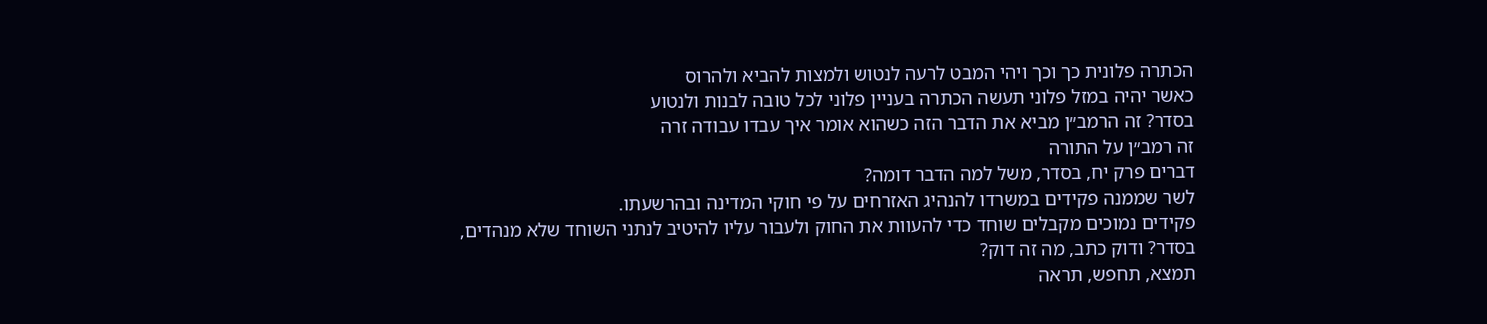הכתרה פלונית כך וכך ויהי המבט לרעה לנטוש ולמצות להביא ולהרוס
כאשר יהיה במזל פלוני תעשה הכתרה בעניין פלוני לכל טובה לבנות ולנטוע
בסדר? זה הרמב״ן מביא את הדבר הזה כשהוא אומר איך עבדו עבודה זרה
זה רמב״ן על התורה
דברים פרק יח, בסדר, משל למה הדבר דומה?
לשר שממנה פקידים במשרדו להנהיג האזרחים על פי חוקי המדינה ובהרשעתו.
פקידים נמוכים מקבלים שוחד כדי להעוות את החוק ולעבור עליו להיטיב לנתני השוחד שלא מנהדים,
בסדר? ודוק כתב, מה זה דוק?
תמצא, תחפש, תראה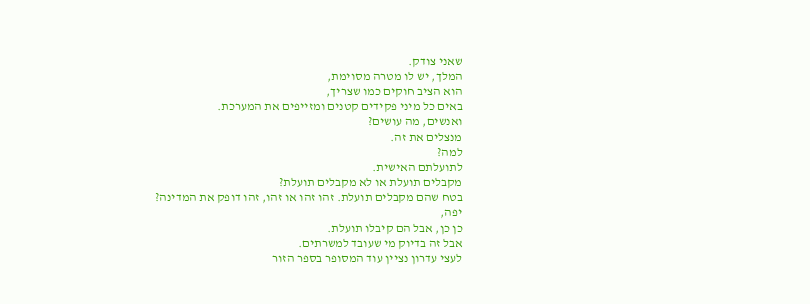שאני צודק.
המלך, יש לו מטרה מסוימת,
הוא הציב חוקים כמו שצריך,
באים כל מיני פקידים קטנים ומזייפים את המערכת.
ואנשים, מה עושים?
מנצלים את זה.
למה?
לתועלתם האישית.
מקבלים תועלת או לא מקבלים תועלת?
בטח שהם מקבלים תועלת. זהו זהו או זהו, זהו דופק את המדינה?
יפה,
כן כן, אבל הם קיבלו תועלת.
אבל זה בדיוק מי שעובד למשרתים.
לעצי עדרון נציין עוד המסופר בספר הזור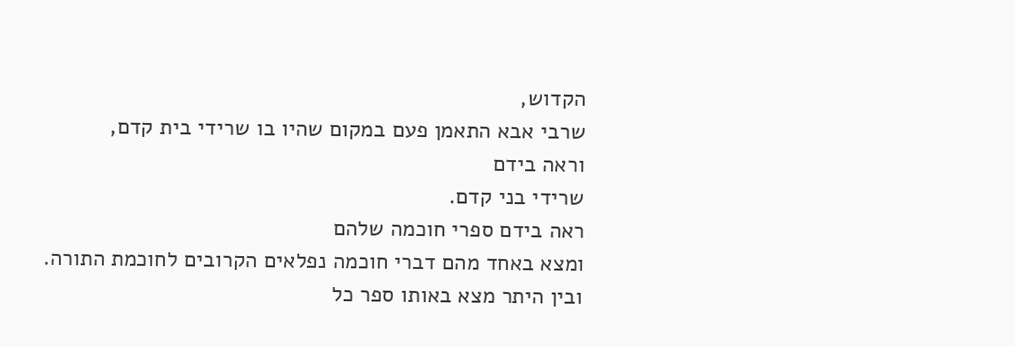הקדוש,
שרבי אבא התאמן פעם במקום שהיו בו שרידי בית קדם,
וראה בידם
שרידי בני קדם.
ראה בידם ספרי חוכמה שלהם
ומצא באחד מהם דברי חוכמה נפלאים הקרובים לחוכמת התורה.
ובין היתר מצא באותו ספר כל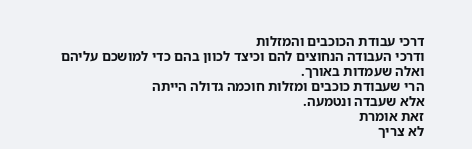דרכי עבודת הכוכבים והמזלות
ודרכי העבודה הנחוצים להם וכיצד לכוון בהם כדי למושכם עליהם
ואלה שעמדות באורך.
הרי שעבודת כוכבים ומזלות חוכמה גדולה הייתה
אלא שעבדה ונטמעה.
זאת אומרת
לא צריך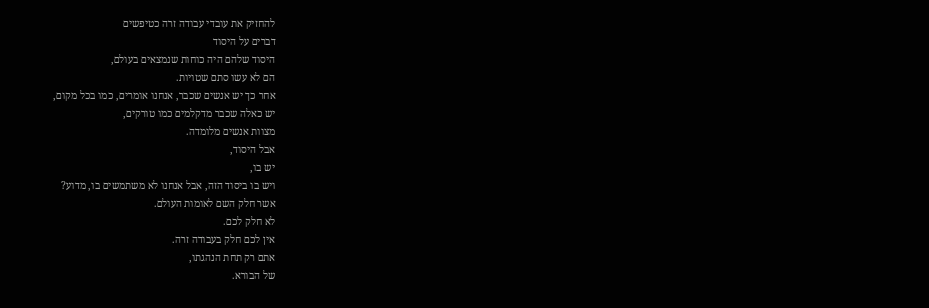להחזיק את עובדי עבודה זרה כטיפשים
דברים על היסוד
היסוד שלהם היה כוחות שנמצאים בעולם,
הם לא עשו סתם שטויות.
אחר כך יש אנשים שכבר, אנחנו אומרים, כמו בכל מקום,
יש כאלה שכבר מדקלמים כמו טורקים,
מצוות אנשים מלומדה.
אבל היסוד,
יש בו,
ויש בו ביסוד הזה, אבל אנחנו לא משתמשים בו, מדוע?
אשר חלק השם לאומות העולם.
לא חלק לכם.
אין לכם חלק בעבודה זרה.
אתם רק תחת הנהגתו,
של הבורא.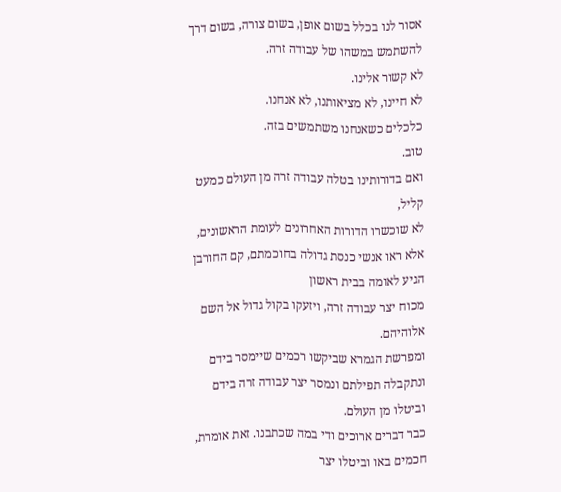אסור לנו בכלל בשום אופן, בשום צורה, בשום דרך
להשתמש במשהו של עבודה זרה.
לא קשור אלינו.
לא חיינו, לא מציאותנו, לא אנחנו.
כלכלים כשאנחנו משתמשים בזה.
טוב.
ואם בדורותינו בטלה עבודה זרה מן העולם כמעט קליל,
לא שוכשרו הדורות האחרונים לעומת הראשונים,
אלא ראו אנשי כנסת גדולה בחוכמתם, קם החורבן הגיע לאומה בבית ראשון
מכוח יצר עבודה זרה, ויזעקו בקול גדול אל השם אלוהיהם.
ומפרשת הגמרא שביקשו רכמים שיימסר בידם
ונתקבלה תפילתם ונמסר יצר עבודה זרה בידם וביטלו מן העולם.
כבר דברים ארוכים ודי במה שכתבנו. זאת אומרת, חכמים באו וביטלו יצר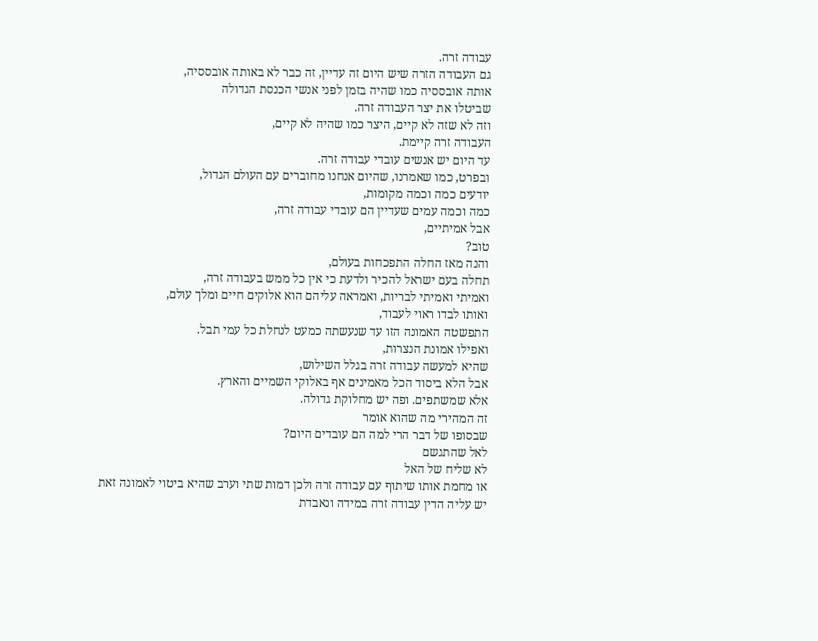עבודה זרה.
גם העבודה הזרה שיש היום זה עדיין, זה כבר לא באותה אובססיה,
אותה אובססיה כמו שהיה בזמן לפני אנשי הכנסת הגדולה
שביטלו את יצר העבודה זרה.
וזה לא שזה לא קיים, היצר כמו שהיה לא קיים,
העבודה זרה קיימת.
עד היום יש אנשים עובדי עבודה זרה.
ובפרט, כמו שאמרנו, שהיום אנחנו מחוברים עם העולם הגדול,
יודעים כמה וכמה מקומות,
כמה וכמה עמים שעדיין הם עובדי עבודה זרה,
אבל אמיתיים,
טוב?
והנה מאז החלה התפכחות בעולם,
תחלה בעם ישראל להכיר ולדעת כי אין כל ממש בעבודה זרה,
ואמיתי ואמיתי לבריות, ואמראה עליהם הוא אלוקים חיים ומלך עולם,
ואותו לבדו ראוי לעבוד,
התפשטה האמונה הזו עד שנעשתה כמעט לנחלת כל עמי תבל.
ואפילו אמונת הנצרות,
שהיא למעשה עבודה זרה בגלל השילוש,
אבל הלא ביסוד הכל מאמינים אף באלוקי השמיים והארץ.
אלא שמשתפים. ופה יש מחלוקת גדולה.
זה המהירי מה שהוא אומר
שבסופו של דבר הרי למה הם עובדים היום?
לאל שהתגשם
לא שליח של האל
או מחמת אותו שיתוף עם עבודה זרה ולכן דמות שתי וערב שהיא ביטוי לאמונה זאת
יש עליה הדין עבודה זרה במידה ונאבדת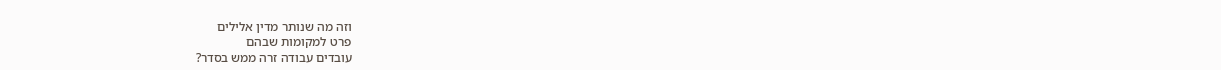וזה מה שנותר מדין אלילים
פרט למקומות שבהם
עובדים עבודה זרה ממש בסדר?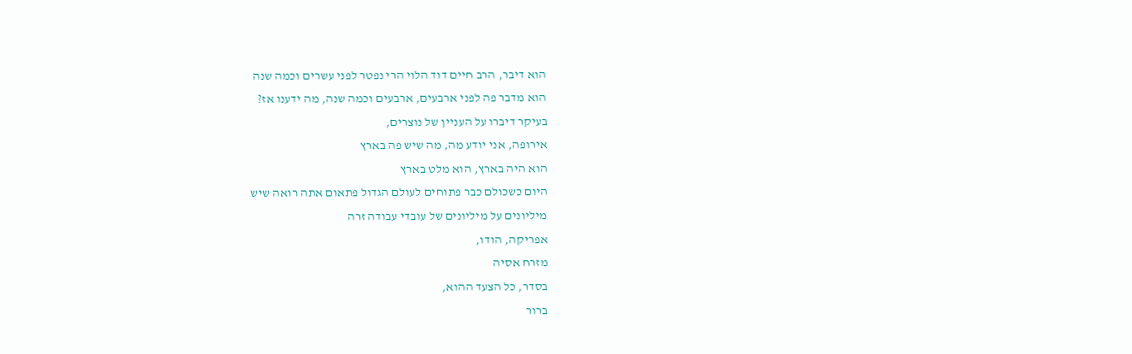הוא דיבר, הרב חיים דוד הלוי הרי נפטר לפני עשרים וכמה שנה
הוא מדבר פה לפני ארבעים, ארבעים וכמה שנה, מה ידענו אז?
בעיקר דיברו על העניין של נוצרים,
אירופה, אני יודע מה, מה שיש פה בארץ
הוא היה בארץ, הוא מלט בארץ
היום כשכולם כבר פתוחים לעולם הגדול פתאום אתה רואה שיש
מיליונים על מיליונים של עובדי עבודה זרה
אפריקה, הודו,
מזרח אסיה
בסדר, כל הצעד ההוא,
ברור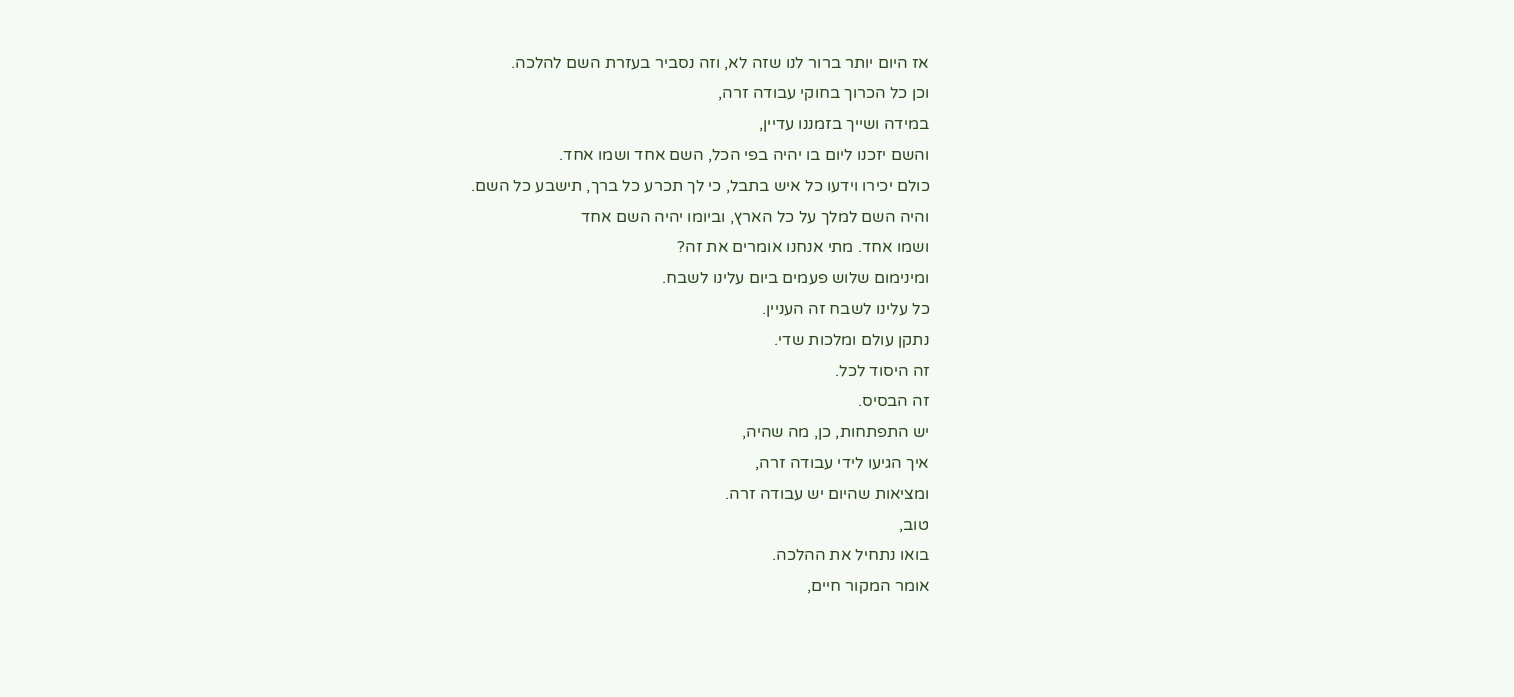אז היום יותר ברור לנו שזה לא, וזה נסביר בעזרת השם להלכה.
וכן כל הכרוך בחוקי עבודה זרה,
במידה ושייך בזמננו עדיין,
והשם יזכנו ליום בו יהיה בפי הכל, השם אחד ושמו אחד.
כולם יכירו וידעו כל איש בתבל, כי לך תכרע כל ברך, תישבע כל השם.
והיה השם למלך על כל הארץ, וביומו יהיה השם אחד
ושמו אחד. מתי אנחנו אומרים את זה?
ומינימום שלוש פעמים ביום עלינו לשבח.
כל עלינו לשבח זה העניין.
נתקן עולם ומלכות שדי.
זה היסוד לכל.
זה הבסיס.
יש התפתחות, כן, מה שהיה,
איך הגיעו לידי עבודה זרה,
ומציאות שהיום יש עבודה זרה.
טוב,
בואו נתחיל את ההלכה.
אומר המקור חיים,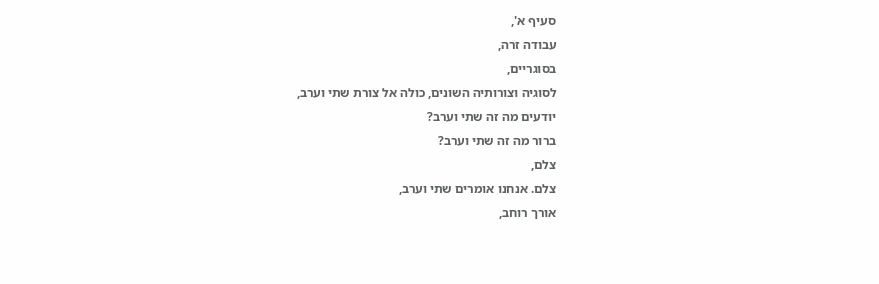סעיף א',
עבודה זרה,
בסוגריים,
לסוגיה וצורותיה השונים, כולה אל צורת שתי וערב,
יודעים מה זה שתי וערב?
ברור מה זה שתי וערב?
צלם,
צלם. אנחנו אומרים שתי וערב,
אורך רוחב,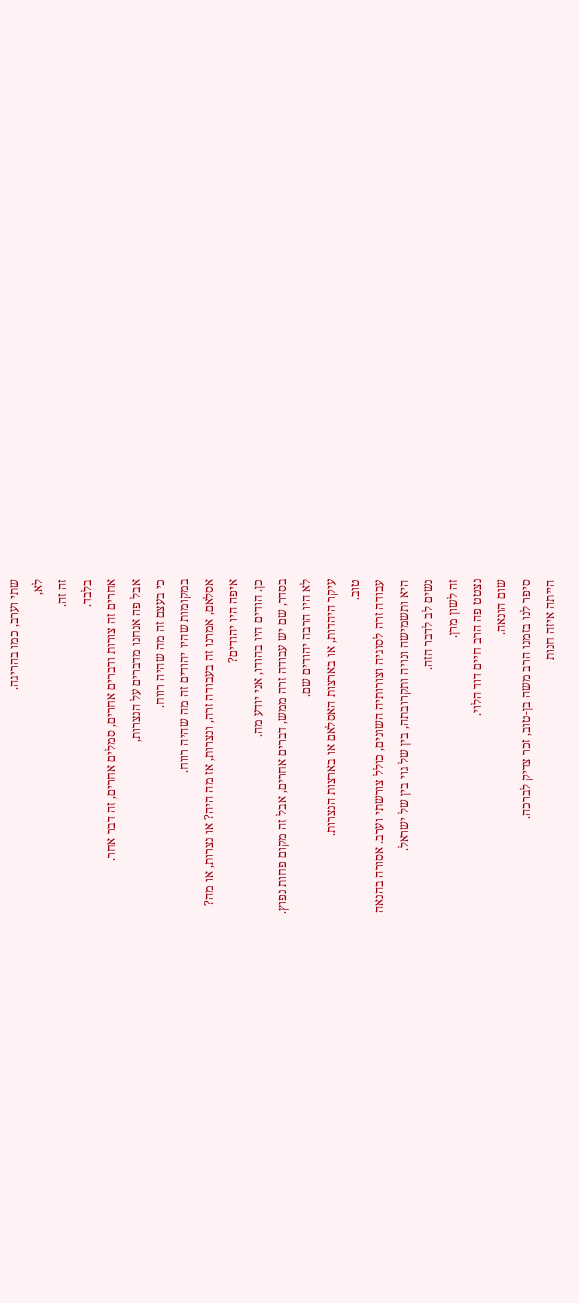שתי וערב, כמו בהריגה.
לא,
זה זה.
בלבד.
אחרים זה צורות ודברים אחרים, סמלים אחרים, זה דבר אחר.
אבל פה אנחנו מדברים על הנצרות,
כי בעצם זה מה שהיה רווח.
במקומות שהיו יהודים זה מה שהיה רווח.
אסלאם, אמרנו זה בעבודה זרה, ונצרות, אז מה היה? או נצרות, או מה?
איפה היו יהודים?
כן. הודים היו בהודו, אני יודע מה.
בסדר, שם יש עבודה זרה ממש, דברים אחרים, אבל זה מקום פחות נפוץ.
לא היו הרבה יהודים שם.
עיקר היהדות, או בארצות האסלאם או בארצות הנצרות.
טוב.
עבודה זרה לסוגיה וצורותיה השונים, כולל צורשתי וערב. אסורה בהנאה
היא ותשמישה ונויה ותקרובתה, בין של גוי בין של ישראל.
נשים לב לדבר הזה.
זה לשון מרן.
נצטט פה הרב חיים דוד הלוי.
שום הונאה.
סיפר לנו בזמנו הרב משה בן-טוב, זכר צדיק לברכה.
הייתה איזה חנות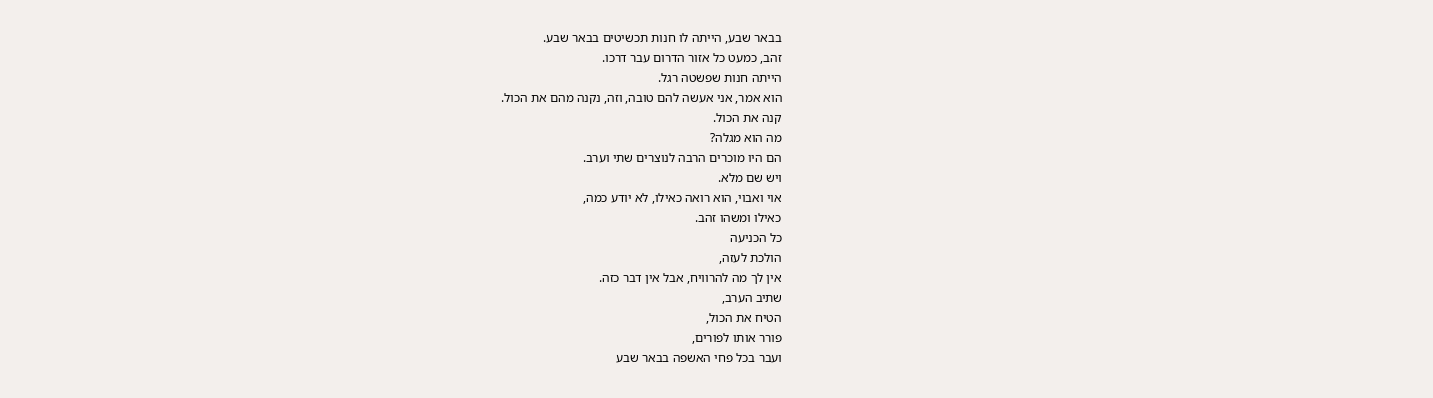בבאר שבע, הייתה לו חנות תכשיטים בבאר שבע.
זהב, כמעט כל אזור הדרום עבר דרכו.
הייתה חנות שפשטה רגל.
הוא אמר, אני אעשה להם טובה, וזה, נקנה מהם את הכול.
קנה את הכול.
מה הוא מגלה?
הם היו מוכרים הרבה לנוצרים שתי וערב.
ויש שם מלא.
אוי ואבוי, הוא רואה כאילו, לא יודע כמה,
כאילו ומשהו זהב.
כל הכניעה
הולכת לעזה,
אין לך מה להרוויח, אבל אין דבר כזה.
שתיב הערב,
הטיח את הכול,
פורר אותו לפורים,
ועבר בכל פחי האשפה בבאר שבע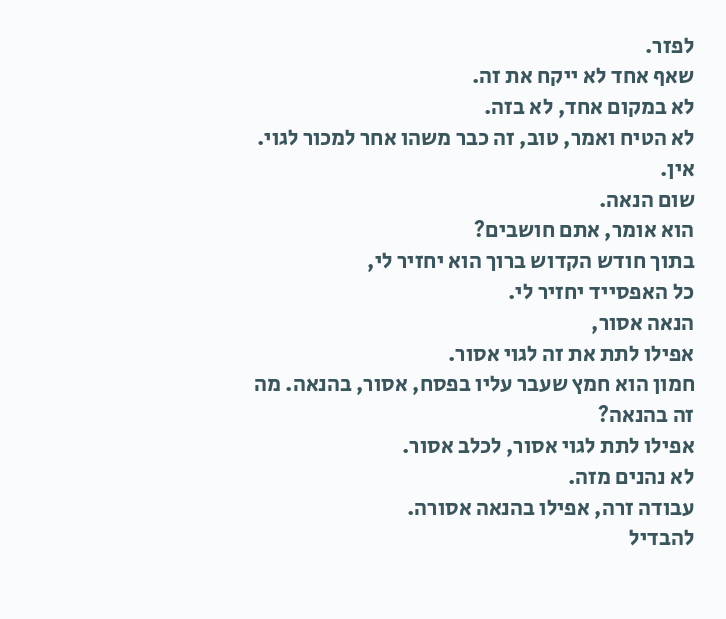לפזר.
שאף אחד לא ייקח את זה.
לא במקום אחד, לא בזה.
לא הטיח ואמר, טוב, זה כבר משהו אחר למכור לגוי. אין.
שום הנאה.
הוא אומר, אתם חושבים?
בתוך חודש הקדוש ברוך הוא יחזיר לי,
כל האפסייד יחזיר לי.
הנאה אסור,
אפילו לתת את זה לגוי אסור.
חמון הוא חמץ שעבר עליו בפסח, אסור, בהנאה. מה זה בהנאה?
אפילו לתת לגוי אסור, לכלב אסור.
לא נהנים מזה.
עבודה זרה, אפילו בהנאה אסורה.
להבדיל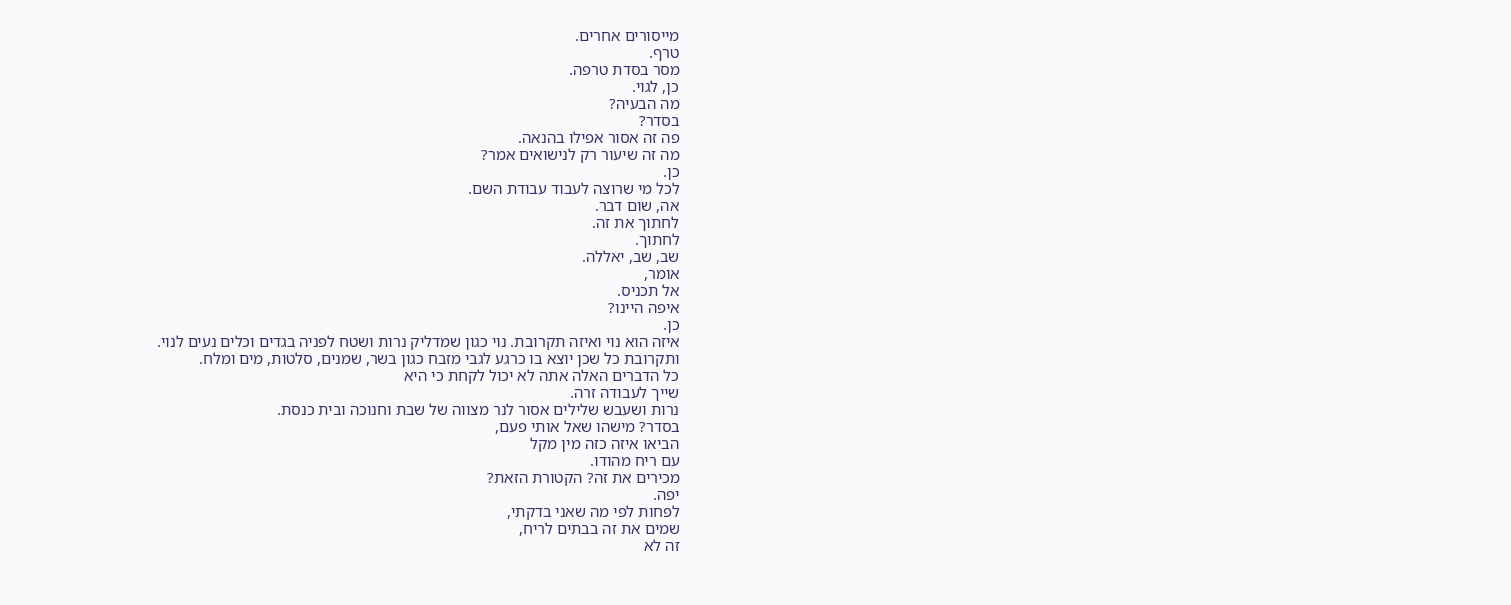מייסורים אחרים.
טרף.
מסר בסדת טרפה.
כן, לגוי.
מה הבעיה?
בסדר?
פה זה אסור אפילו בהנאה.
מה זה שיעור רק לנישואים אמר?
כן.
לכל מי שרוצה לעבוד עבודת השם.
אה, שום דבר.
לחתוך את זה.
לחתוך.
שב, שב, יאללה.
אומר,
אל תכניס.
איפה היינו?
כן.
איזה הוא נוי ואיזה תקרובת. נוי כגון שמדליק נרות ושטח לפניה בגדים וכלים נעים לנוי.
ותקרובת כל שכן יוצא בו כרגע לגבי מזבח כגון בשר, שמנים, סלטות, מים ומלח.
כל הדברים האלה אתה לא יכול לקחת כי היא
שייך לעבודה זרה.
נרות ושעבש שלילים אסור לנר מצווה של שבת וחנוכה ובית כנסת.
בסדר? מישהו שאל אותי פעם,
הביאו איזה כזה מין מקל
עם ריח מהודו.
מכירים את זה? הקטורת הזאת?
יפה.
לפחות לפי מה שאני בדקתי,
שמים את זה בבתים לריח,
זה לא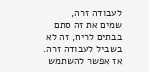לעבודה זרה,
שמים את זה סתם בבתים לריח, זה לא בשביל לעבודה זרה.
אז אפשר להשתמש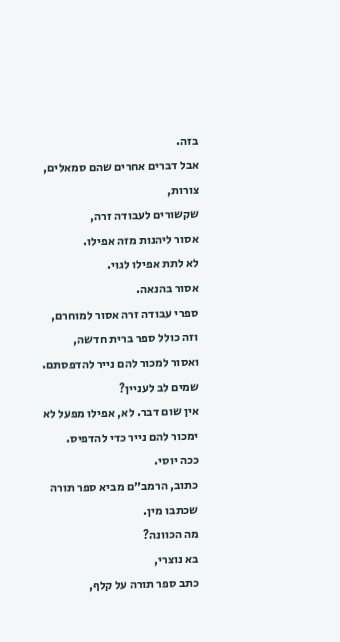בזה.
אבל דברים אחרים שהם סמאלים, צורות,
שקשורים לעבודה זרה,
אסור ליהנות מזה אפילו.
לא לתת אפילו לגוי.
אסור בהנאה.
ספרי עבודה זרה אסור למוחרם,
וזה כולל ספר ברית חדשה,
ואסור למכור להם נייר להדפסתם.
שמים לב לעניין?
אין שום דבר. לא, אפילו מפעל לא ימכור להם נייר כדי להדפיס.
ככה יוסי.
כתוב, הרמב״ם מביא ספר תורה שכתבו מין.
מה הכוונה?
בא נוצרי,
כתב ספר תורה על קלף,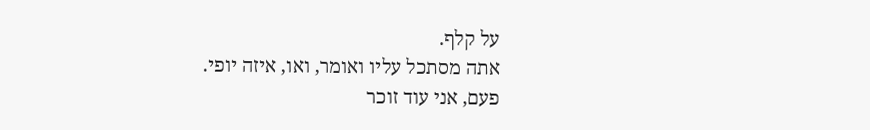על קלף.
אתה מסתכל עליו ואומר, ואו, איזה יופי.
פעם, אני עוד זוכר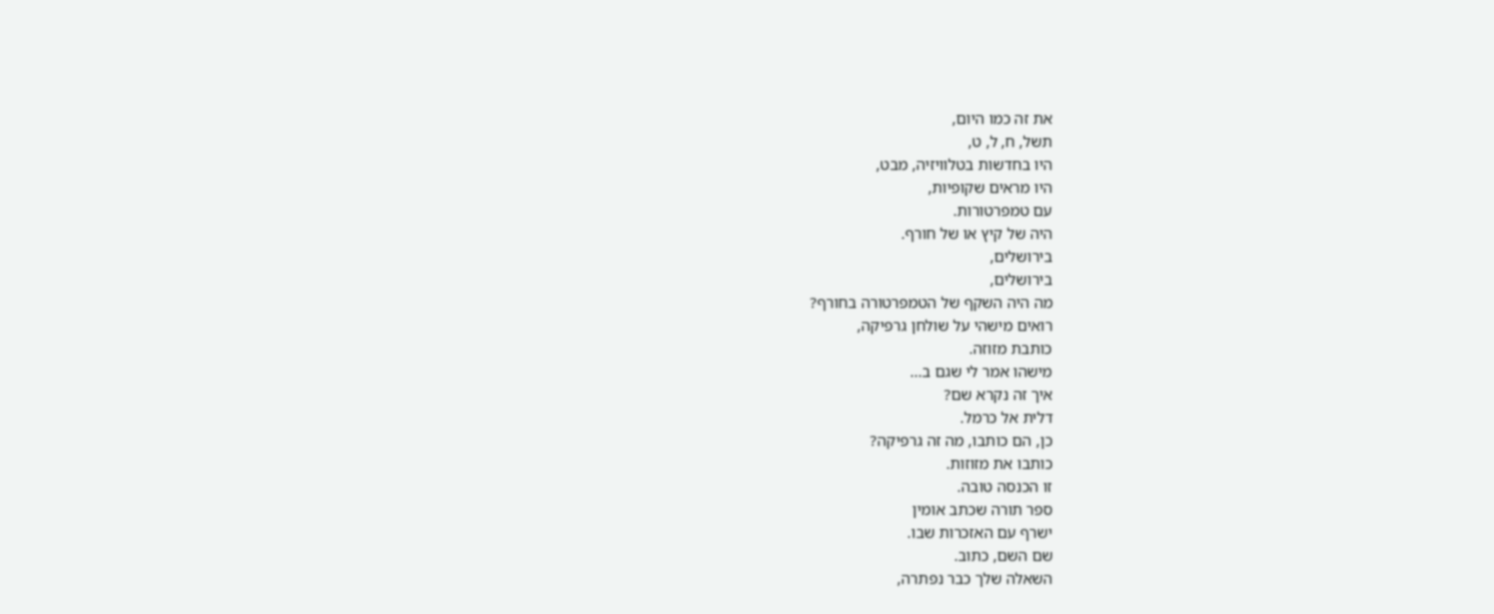את זה כמו היום,
תשל, ח, ל, ט,
היו בחדשות בטלוויזיה, מבט,
היו מראים שקופיות,
עם טמפרטורות.
היה של קיץ או של חורף.
בירושלים,
בירושלים,
מה היה השקף של הטמפרטורה בחורף?
רואים מישהי על שולחן גרפיקה,
כותבת מזוזה.
מישהו אמר לי שגם ב...
איך זה נקרא שם?
דלית אל כרמל.
כן, הם כותבו, מה זה גרפיקה?
כותבו את מזוזות.
זו הכנסה טובה.
ספר תורה שכתב אומין
ישרף עם האזכרות שבו.
שם השם, כתוב.
השאלה שלך כבר נפתרה,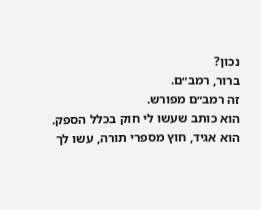נכון?
ברור, רמב״ם.
זה רמב״ם מפורש.
הוא כותב שעשו לי חוק בכלל הספק.
הוא אגיד, חוץ מספרי תורה, עשו לך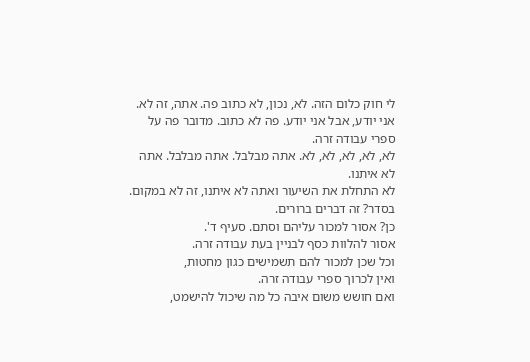לי חוק כלום הזה. לא, נכון, לא כתוב פה. אתה, זה לא. אני יודע, אבל אני יודע. פה לא כתוב. מדובר פה על ספרי עבודה זרה.
לא, לא, לא, לא, לא. אתה מבלבל. אתה מבלבל. אתה לא איתנו.
לא התחלת את השיעור ואתה לא איתנו, זה לא במקום.
בסדר? זה דברים ברורים.
כן? אסור למכור עליהם וסתם. סעיף ד'.
אסור להלוות כסף לבניין בעת עבודה זרה.
וכל שכן למכור להם תשמישים כגון מחטות,
ואין לכרוך ספרי עבודה זרה.
ואם חושש משום איבה כל מה שיכול להישמט,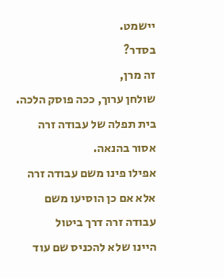יישמט.
בסדר?
זה מרן,
שולחן ערוך, ככה פוסק הלכה.
בית תפלה של עבודה זרה אסור בהנאה.
אפילו פינו משם עבודה זרה אלא אם כן הוסיעו משם עבודה זרה דרך ביטול
היינו שלא להכניס שם עוד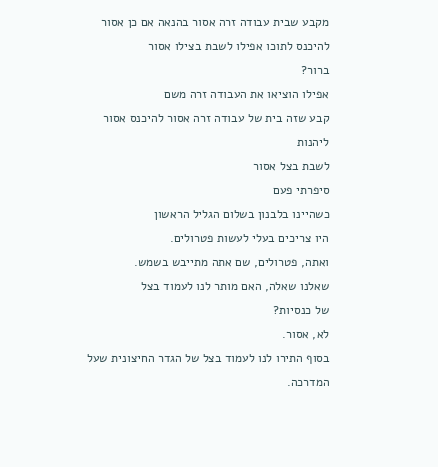מקבע שבית עבודה זרה אסור בהנאה אם כן אסור להיכנס לתוכו אפילו לשבת בצילו אסור
ברור?
אפילו הוציאו את העבודה זרה משם
קבע שזה בית של עבודה זרה אסור להיכנס אסור ליהנות
לשבת בצל אסור
סיפרתי פעם
כשהיינו בלבנון בשלום הגליל הראשון
היו צריכים בעלי לעשות פטרולים.
ואתה, פטרולים, שם אתה מתייבש בשמש.
שאלנו שאלה, האם מותר לנו לעמוד בצל
של כנסיות?
לא, אסור.
בסוף התירו לנו לעמוד בצל של הגדר החיצונית שעל המדרכה.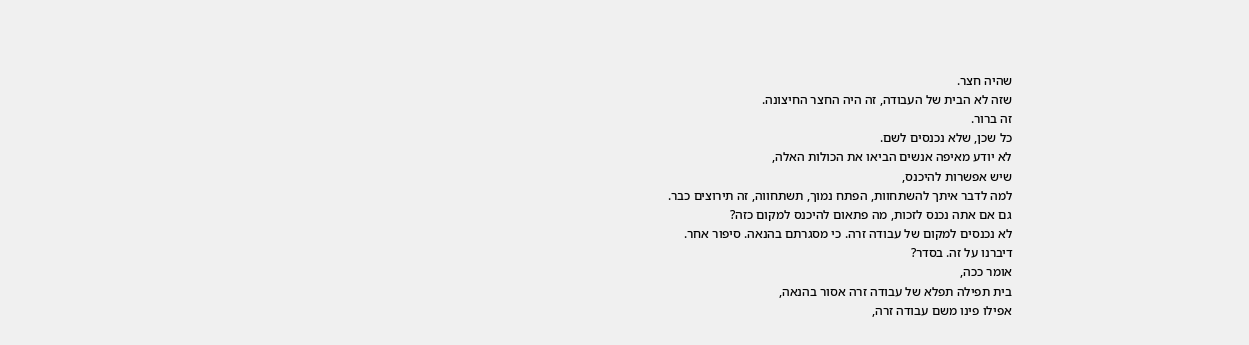שהיה חצר.
שזה לא הבית של העבודה, זה היה החצר החיצונה.
זה ברור.
כל שכן, שלא נכנסים לשם.
לא יודע מאיפה אנשים הביאו את הכולות האלה,
שיש אפשרות להיכנס,
למה לדבר איתך להשתחוות, הפתח נמוך, תשתחווה, זה תירוצים כבר.
גם אם אתה נכנס לזכות, מה פתאום להיכנס למקום כזה?
לא נכנסים למקום של עבודה זרה. כי מסגרתם בהנאה. סיפור אחר.
דיברנו על זה. בסדר?
אומר ככה,
בית תפילה תפלא של עבודה זרה אסור בהנאה,
אפילו פינו משם עבודה זרה,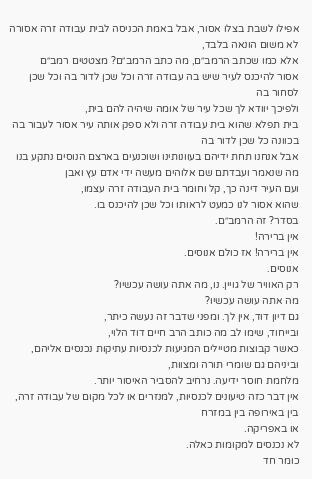אפילו לשבת בצלו אסור, אבל באמת הכניסה לבית עבודה זרה אסורה לא משום הונאה בלבד,
אלא כמו שכתב הרמב״ם, מה כתב הרמב״ם? מצטטים רמב״ם
אסור להיכנס לעיר שיש בה עבודה זרה וכל שכן לדור בה וכל שכן לסחור בה
ולפיכך יוודא לך שכל עיר של אומה שיהיה להם בית,
בית תפלא שהוא בית עבודה זרה ולא ספק אותה עיר אסור לעבור בה בכוונה כל שכן לדור בה
אבל אנחנו תחת ידיהם בעוונותינו ושוכנעים בארצם הנוסים נתקע בנו מה שנאמר ועבדתם שם אלוהים מעשה ידי אדם עץ ואבן
ועם העיר דינה כך, קל וחומר בית העבודה זרה עצמו,
שהוא אסור לנו כמעט לראותו וכל שכן להיכנס בו.
בסדר? זה הרמב״ם.
אין ברירה!
אין ברירה! אז כולם אנוסים.
אנוסים.
רק האוויר של גויין. נו, מה אתה עושה עכשיו?
מה אתה עושה עכשיו?
גם דיון דוד, אין לך. ומפני שדבר זה נעשה כיתר,
ובייחוד, שימו לב מה כותב הרב חיים דוד הלוי,
כאשר קבוצות מטיילים המגיעות לכנסיות עתיקות נכנסים אליהם,
וביניהם גם שומרי תורה ומצוות,
מלחמת חוסר ידיעה. נרחיב להסביר האיסור יותר.
אין דבר כזה טיעונים לכנסיות, למנזרים או לכל מקום של עבודה זרה,
בין באירופה בין במזרח
או באפריקה.
לא נכנסים למקומות כאלה.
כומר חד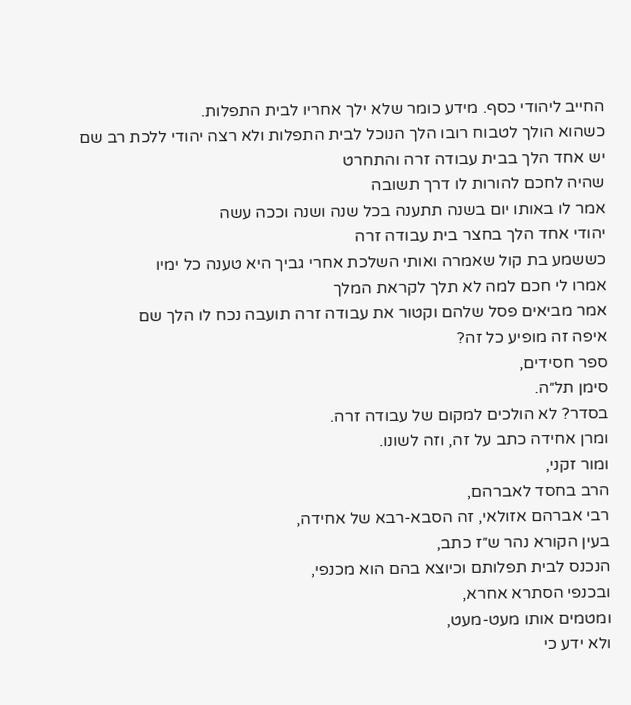החייב ליהודי כסף. מידע כומר שלא ילך אחריו לבית התפלות.
כשהוא הולך לטבוח רובו הלך הנוכל לבית התפלות ולא רצה יהודי ללכת רב שם
יש אחד הלך בבית עבודה זרה והתחרט
שהיה לחכם להורות לו דרך תשובה
אמר לו באותו יום בשנה תתענה בכל שנה ושנה וככה עשה
יהודי אחד הלך בחצר בית עבודה זרה
כששמע בת קול שאמרה ואותי השלכת אחרי גביך היא טענה כל ימיו
אמרו לי חכם למה לא תלך לקראת המלך
אמר מביאים פסל שלהם וקטור את עבודה זרה תועבה נכח לו הלך שם
איפה זה מופיע כל זה?
ספר חסידים,
סימן תל״ה.
בסדר? לא הולכים למקום של עבודה זרה.
ומרן אחידה כתב על זה, וזה לשונו.
ומור זקני,
הרב בחסד לאברהם,
רבי אברהם אזולאי, זה הסבא-רבא של אחידה,
בעין הקורא נהר ש״ז כתב,
הנכנס לבית תפלותם וכיוצא בהם הוא מכנפי,
ובכנפי הסתרא אחרא,
ומטמים אותו מעט-מעט,
ולא ידע כי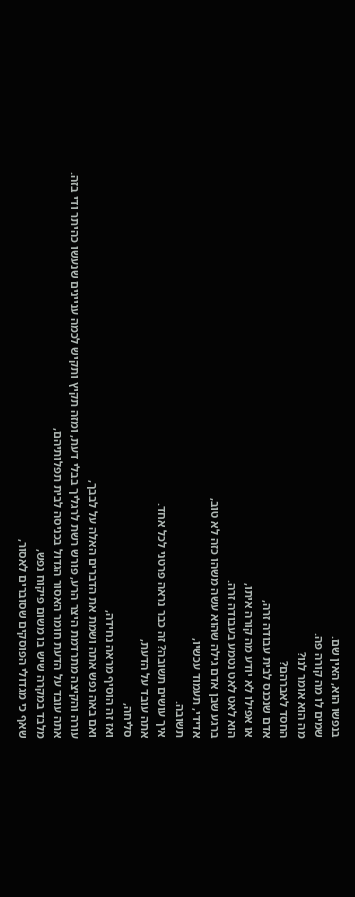בנפשו הוא, האין שם.
שמים לו מה קורה פה.
מה הוא אומר לנו?
החסד לאברהם?
אדם שנכנס לבית עבודה זרה,
או אפילו לא יודע מה קורה איתו,
הוא לאט לאט נטמע בעבודה זרה.
ברגע שבן אדם גילה שהוא עשה משהו כזה לא טוב,
אדידי, תעמוד עכשיו,
תשובה.
איך עושים תשובה? זה כבר נראה פרטני לכל אחד.
אתה עובד על הדעת,
סליחה,
ואז זה הוסיף מראה נחידה,
ואם באה נפש אתה ושמת את הדברים האלה על לבבך,
עורה והקיצה מתרדמת היצר הרע, פורש רשת לרגליך בבלי דעת, ומזה תקיץ ותקיש לכמה עניינים שנעשו כהיתר ודי בזה.
אתה עובד על הדעת חומר האסור הגדול בכניסה לבית תפלותיהם,
מלבד במקרה שיש בו משום פיקוח נפש,
שאף כי מגדולי הפוסקים שסוברים לאסור,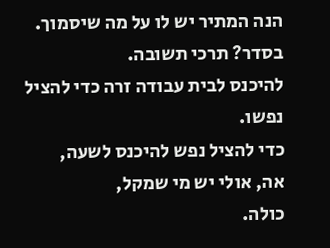הנה המתיר יש לו על מה שיסמוך.
בסדר? תרכי תשובה.
להיכנס לבית עבודה זרה כדי להציל נפשו.
כדי להציל נפש להיכנס לשעה,
אה, אולי יש מי שמקל,
כולה.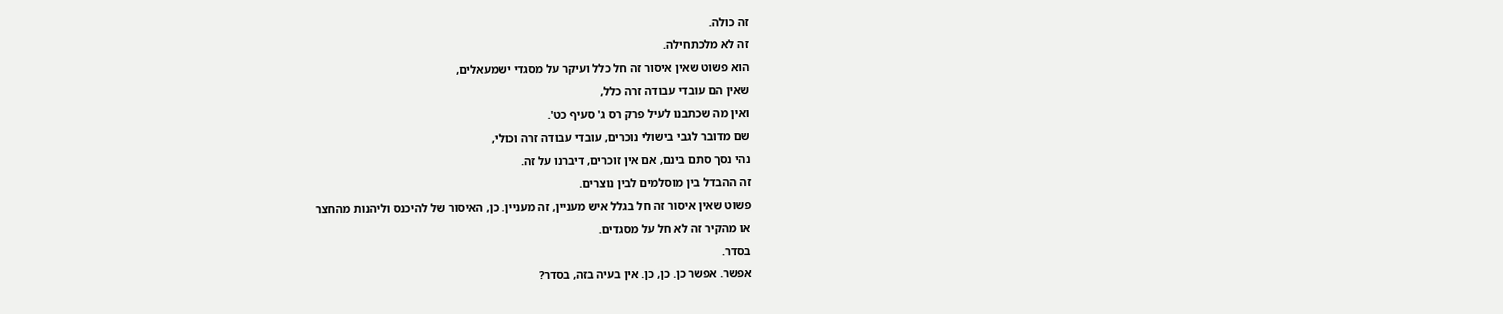זה כולה.
זה לא מלכתחילה.
הוא פשוט שאין איסור זה חל כלל ועיקר על מסגדי ישמעאלים,
שאין הם עובדי עבודה זרה כלל,
ואין מה שכתבנו לעיל פרק רס ג' סעיף כט'.
שם מדובר לגבי בישולי נוכרים, עובדי עבודה זרה וכולי,
נהי נסך סתם בינם, אם אין זוכרים, דיברנו על זה.
זה ההבדל בין מוסלמים לבין נוצרים.
פשוט שאין איסור זה חל בגלל איש מעניין, זה מעניין. כן, האיסור של להיכנס וליהנות מהחצר
או מהקיר זה לא חל על מסגדים.
בסדר.
אפשר. אפשר כן. כן, כן. אין בעיה בזה, בסדר?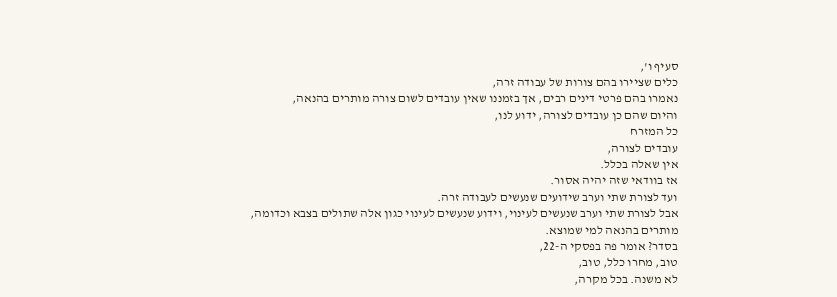סעיף ו',
כלים שציירו בהם צורות של עבודה זרה,
נאמרו בהם פרטי דינים רבים, אך בזמננו שאין עובדים לשום צורה מותרים בהנאה,
והיום שהם כן עובדים לצורה, ידוע לנו,
כל המזרח
עובדים לצורה,
אין שאלה בכלל.
אז בוודאי שזה יהיה אסור.
ועד לצורת שתי וערב שידועים שנעשים לעבודה זרה.
אבל לצורת שתי וערב שנעשים לעינוי, וידוע שנעשים לעינוי כגון אלה שתולים בצבא וכדומה,
מותרים בהנאה למי שמוצא.
בסדר? אומר פה בפסקי ה-22,
טוב, מחרו כלל, טוב,
לא משנה. בכל מקרה,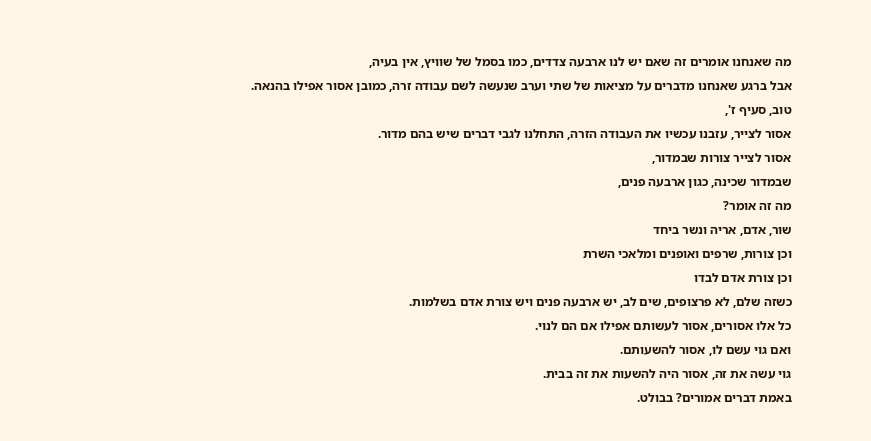מה שאנחנו אומרים זה שאם יש לנו ארבעה צדדים, כמו בסמל של שוויץ, אין בעיה,
אבל ברגע שאנחנו מדברים על מציאות של שתי וערב שנעשה לשם עבודה זרה, כמובן אסור אפילו בהנאה.
טוב, סעיף ז',
אסור לצייר, עזבנו עכשיו את העבודה הזרה, התחלנו לגבי דברים שיש בהם מדור.
אסור לצייר צורות שבמדור,
שבמדור שכינה, כגון ארבעה פנים,
מה זה אומר?
שור, אדם, אריה ונשר ביחד
וכן צורות, שרפים ואופנים ומלאכי השרת
וכן צורת אדם לבדו
כשזה שלם, לא פרצופים, שים לב, יש ארבעה פנים ויש צורת אדם בשלמות.
כל אלו אסורים, אסור לעשותם אפילו אם הם לנוי.
ואם גוי עשם לו, אסור להשעותם.
גוי עשה את זה, אסור היה להשעות את זה בבית.
באמת דברים אמורים? בבולט.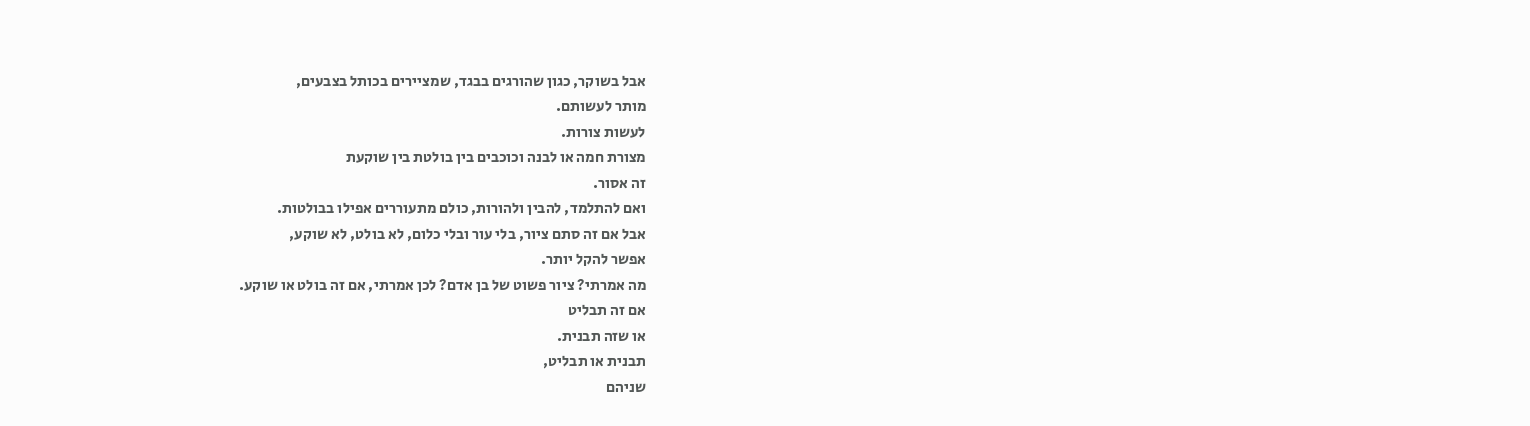אבל בשוקר, כגון שהורגים בבגד, שמציירים בכותל בצבעים,
מותר לעשותם.
לעשות צורות.
מצורת חמה או לבנה וכוכבים בין בולטת בין שוקעת
זה אסור.
ואם להתלמד, להבין ולהורות, כולם מתעוררים אפילו בבולטות.
אבל אם זה סתם ציור, בלי עור ובלי כלום, לא בולט, לא שוקע,
אפשר להקל יותר.
מה אמרתי? ציור פשוט של בן אדם? לכן אמרתי, אם זה בולט או שוקע.
אם זה תבליט
או שזה תבנית.
תבנית או תבליט,
שניהם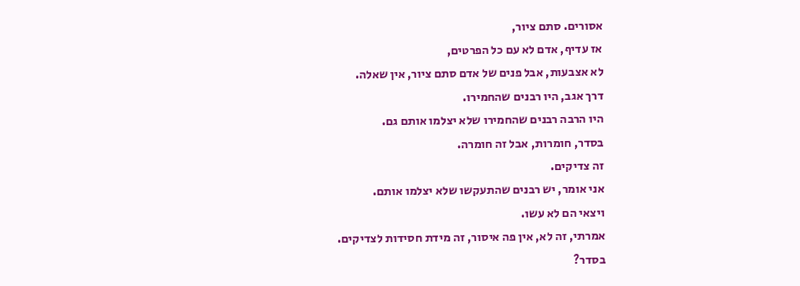אסורים. סתם ציור,
אז עדיף, אדם לא עם כל הפרטים,
לא אצבעות, אבל פנים של אדם סתם ציור, אין שאלה.
דרך אגב, היו רבנים שהחמירו.
היו הרבה רבנים שהחמירו שלא יצלמו אותם גם.
בסדר, חומרות, אבל זה חומרה.
זה צדיקים.
אני אומר, יש רבנים שהתעקשו שלא יצלמו אותם.
ויצאי הם לא עשו.
אמרתי, זה לא, אין פה איסור, זה מידת חסידות לצדיקים.
בסדר?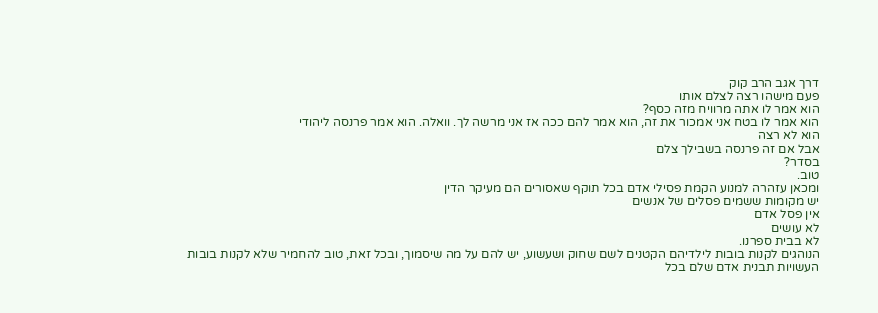דרך אגב הרב קוק
פעם מישהו רצה לצלם אותו
הוא אמר לו אתה מרוויח מזה כסף?
הוא אמר לו בטח אני אמכור את זה, הוא אמר להם ככה אז אני מרשה לך. וואלה. הוא אמר פרנסה ליהודי
הוא לא רצה
אבל אם זה פרנסה בשבילך צלם
בסדר?
טוב.
ומכאן עזהרה למנוע הקמת פסילי אדם בכל תוקף שאסורים הם מעיקר הדין
יש מקומות ששמים פסלים של אנשים
אין פסל אדם
לא עושים
לא בבית ספרנו.
הנוהגים לקנות בובות לילדיהם הקטנים לשם שחוק ושעשוע, יש להם על מה שיסמוך, ובכל זאת, טוב להחמיר שלא לקנות בובות העשויות תבנית אדם שלם בכל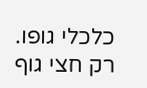כלכלי גופו.
רק חצי גוף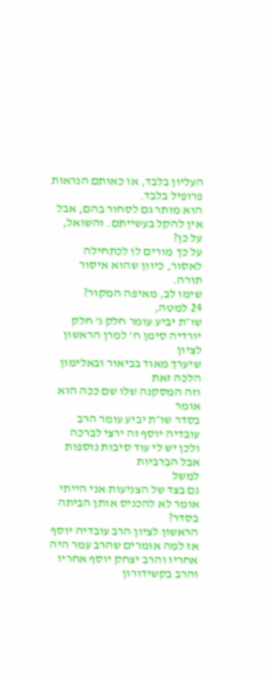העליון בלבד, או כאותם הנראות פרופיל בלבד.
הוא מותר גם לסחור בהם, אבל אין להקל בעשייתם. והשואל, על כן?
על כך מורים לו לכתחילה לאסור, כיוון שהוא איסור תורה.
שימו לב, מאיפה המקור?
24 למטה,
שו״ת יביע עומר חלק ג' חלק יורדיה סימן ח' למרן הראשון לציון
שיערך מאוד בביאור ובאלימון הלכה זאת
וזה המסקנה שלו שם ככה הוא אומר
בסדר שו״ת יביע עומר הרב עובדיה יוסף זה ירצי לברכה
ולכן יש לי עוד סיבות נוספות
אבל הברביות
למשל
גם בצד של הצניעות אני הייתי אומר לא להכניס אותן הביתה
בסדר?
הראשון לציון הרב עובדיה יוסף
אז למה אומרים שהרב עמר היה אחריו והרב יצחק יוסף אחריו
והרב בקשידורון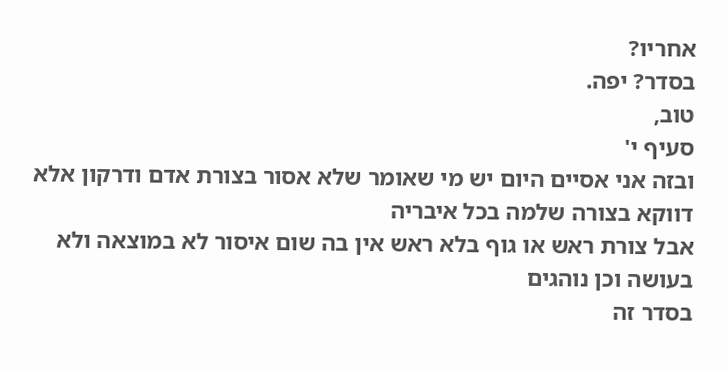אחריו?
בסדר? יפה.
טוב,
סעיף י'
ובזה אני אסיים היום יש מי שאומר שלא אסור בצורת אדם ודרקון אלא דווקא בצורה שלמה בכל איבריה
אבל צורת ראש או גוף בלא ראש אין בה שום איסור לא במוצאה ולא בעושה וכן נוהגים
בסדר זה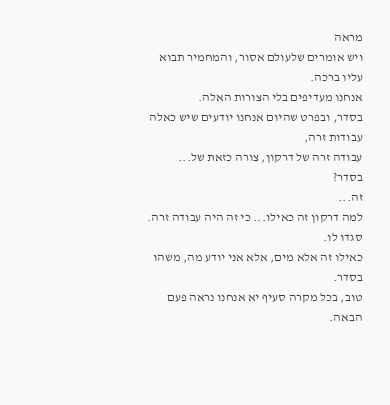מראה
ויש אומרים שלעולם אסור, והמחמיר תבוא עליו ברכה.
אנחנו מעדיפים בלי הצורות האלה.
בסדר, ובפרט שהיום אנחנו יודעים שיש כאלה עבודות זרה,
עבודה זרה של דרקון, צורה כזאת של...
בסדר?
זה...
למה דרקון זה כאילו... כי זה היה עבודה זרה.
סגדו לו.
כאילו זה אלא מים, אלא אני יודע מה, משהו בסדר.
טוב, בכל מקרה סעיף יא אנחנו נראה פעם הבאה.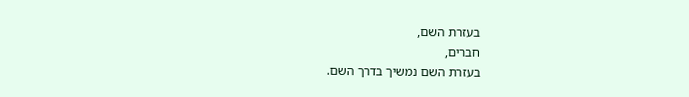בעזרת השם,
חברים,
בעזרת השם נמשיך בדרך השם.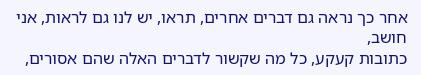אחר כך נראה גם דברים אחרים, תראו, יש לנו גם לראות, אני חושב,
כתובות קעקע, כל מה שקשור לדברים האלה שהם אסורים,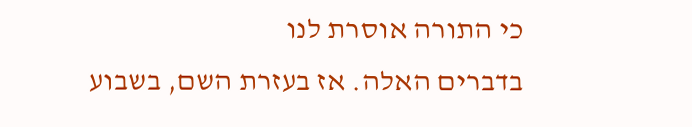כי התורה אוסרת לנו
בדברים האלה. אז בעזרת השם, בשבוע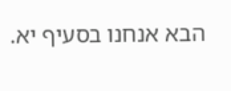הבא אנחנו בסעיף יא.